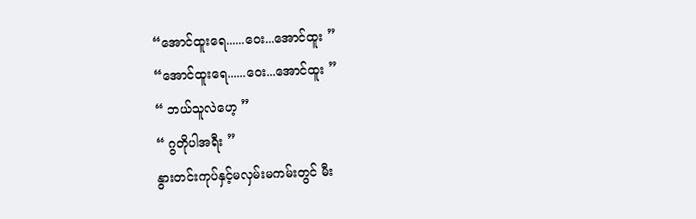“အောင်ထူးရေ......ဝေး...အောင်ထူး ”
“အောင်ထူးရေ......ဝေး...အောင်ထူး ”
“ ဘယ်သူလဲဟေ့ ”
“ ဂွတိုပါအရီး ”
နွားတင်းကုပ်နှင့်မလှမ်းမကမ်းတွင် မီး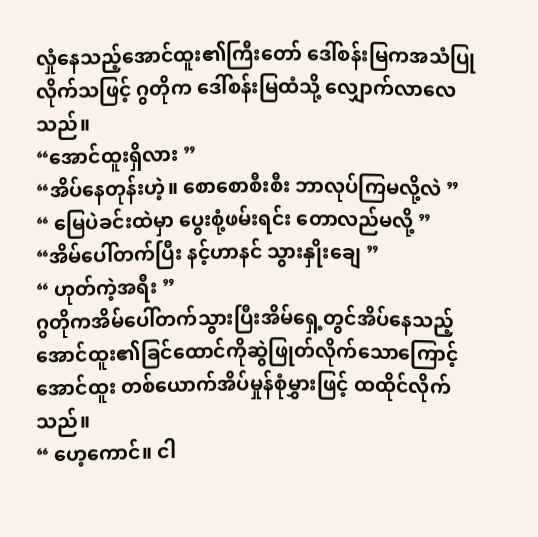လှုံနေသည့်အောင်ထူး၏ကြီးတော် ဒေါ်စန်းမြကအသံပြုလိုက်သဖြင့် ဂွတိုက ဒေါ်စန်းမြထံသို့ လျှောက်လာလေသည်။
“အောင်ထူးရှိလား ”
“အိပ်နေတုန်းဟဲ့။ စောစောစီးစီး ဘာလုပ်ကြမလို့လဲ ”
“ မြေပဲခင်းထဲမှာ ပွေးစုံ့ဖမ်းရင်း တောလည်မလို့ ”
“အိမ်ပေါ်တက်ပြီး နင့်ဟာနင် သွားနှိုးချေ ”
“ ဟုတ်ကဲ့အရီး ”
ဂွတိုကအိမ်ပေါ်တက်သွားပြီးအိမ်ရှေ့တွင်အိပ်နေသည့်အောင်ထူး၏ခြင်ထောင်ကိုဆွဲဖြုတ်လိုက်သောကြောင့်အောင်ထူး တစ်ယောက်အိပ်မှုန်စုံမွှားဖြင့် ထထိုင်လိုက်သည်။
“ ဟေ့ကောင်။ ငါ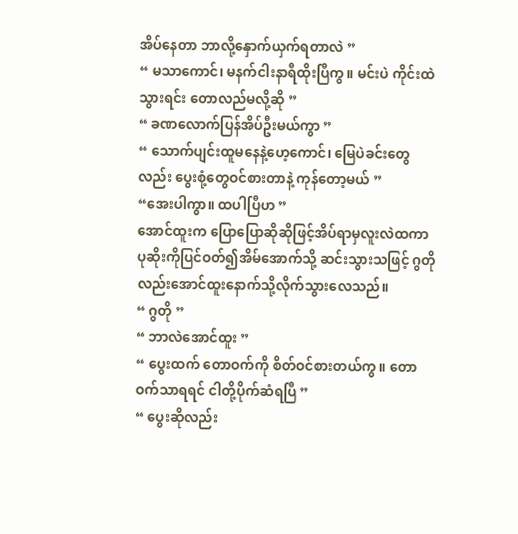အိပ်နေတာ ဘာလို့နှောက်ယှက်ရတာလဲ ”
“ မသာကောင်၊ မနက်ငါးနာရီထိုးပြီကွ။ မင်းပဲ ကိုင်းထဲသွားရင်း တောလည်မလို့ဆို ”
“ ခဏလောက်ပြန်အိပ်ဦးမယ်ကွာ ”
“ သောက်ပျင်းထူမနေနဲ့ဟေ့ကောင်၊ မြေပဲခင်းတွေလည်း ပွေးစုံ့တွေဝင်စားတာနဲ့ ကုန်တော့မယ် ”
“အေးပါကွာ။ ထပါပြီဟ ”
အောင်ထူးက ပြောပြောဆိုဆိုဖြင့်အိပ်ရာမှလူးလဲထကာ ပုဆိုးကိုပြင်ဝတ်၍အိမ်အောက်သို့ ဆင်းသွားသဖြင့် ဂွတိုလည်းအောင်ထူးနောက်သို့လိုက်သွားလေသည်။
“ ဂွတို ”
“ ဘာလဲအောင်ထူး ”
“ ပွေးထက် တောဝက်ကို စိတ်ဝင်စားတယ်ကွ။ တောဝက်သာရရင် ငါတို့ပိုက်ဆံရပြီ ”
“ ပွေးဆိုလည်း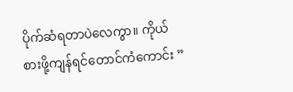ပိုက်ဆံရတာပဲလေကွာ။ ကိုယ်စားဖို့ကျန်ရင်တောင်ကံကောင်း ”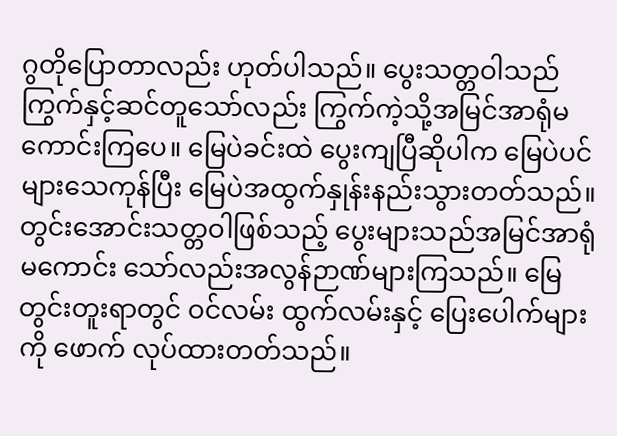ဂွတိုပြောတာလည်း ဟုတ်ပါသည်။ ပွေးသတ္တဝါသည် ကြွက်နှင့်ဆင်တူသော်လည်း ကြွက်ကဲ့သို့အမြင်အာရုံမကောင်းကြပေ။ မြေပဲခင်းထဲ ပွေးကျပြီဆိုပါက မြေပဲပင်များသေကုန်ပြီး မြေပဲအထွက်နှုန်းနည်းသွားတတ်သည်။ တွင်းအောင်းသတ္တဝါဖြစ်သည့် ပွေးများသည်အမြင်အာရုံ မကောင်း သော်လည်းအလွန်ဉာဏ်များကြသည်။ မြေတွင်းတူးရာတွင် ဝင်လမ်း ထွက်လမ်းနှင့် ပြေးပေါက်များကို ဖောက် လုပ်ထားတတ်သည်။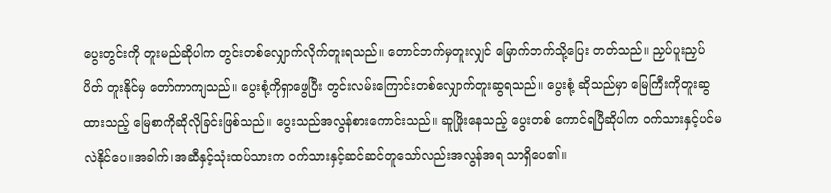ပွေးတွင်းကို တူးမည်ဆိုပါက တွင်းတစ်လျှောက်လိုက်တူးရသည်။ တောင်ဘက်မှတူးလျှင် မြောက်ဘက်သို့ပြေး တတ်သည်။ ညှပ်ပူးညှပ်ပိတ် တူးနိုင်မှ တော်ကာကျသည်။ ပွေးစုံ့ကိုရှာဖွေပြီး တွင်းလမ်းကြောင်းတစ်လျှောက်တူးဆွရသည်။ ပွေးစုံ့ ဆိုသည်မှာ မြေကြီးကိုတူးဆွထားသည့် မြေစာကိုဆိုလိုခြင်းဖြစ်သည်။ ပွေးသည်အလွန်စားကောင်းသည်။ ဆူဖြိုးနေသည့် ပွေးတစ် ကောင်ရပြီဆိုပါက ဝက်သားနှင့်ပင်မလဲနိုင်ပေ။အခါက်၊အဆီနှင့်သုံးထပ်သားက ဝက်သားနှင့်ဆင်ဆင်တူသော်လည်းအလွန်အရ သာရှိပေ၏။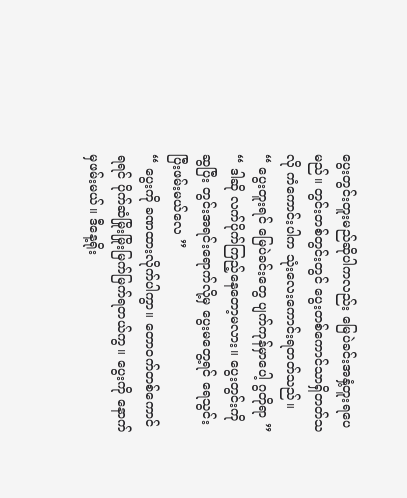ပွေးတွင်းတူးမည်ဆိုပါကလည်း မြေပဲခင်းအနှံ့တူးရပေမည်။ တွင်းတစ်တွင်းတွင် ပွေးတစ်ကောင်သာရှိတတ်သလို ကံကောင်းပါက သုံးလေးကောင်းရတတ်သည်။
“ ပွေးတူးရင် မြေပဲခင်းတွေ ပျက်ကုန်မှာပေါ့ ဂွတိုရာ ”
“ ဒါဆို လက်ပိုက်ကြည့်နေတော့မလား။ ပွေးတွင်းကိုဆွပြီး တွင်းအရင်းရောက်လို့မှ ပွေးမတွေ့ရင် ရေသွင်းပြီးဖမ်းမယ်လေ ”
“ ပွေးကို ခဏထားလိုက်ပါကွာ။ တောဝက်တစ်ကောင်ရရင် ပိုက်ဆံမြိုးမြိုးမြက်မြက်ရတယ်ကွ။ ပွေးကို နောက်မှဖမ်းမယ်။ ဒီနေ့ရိုး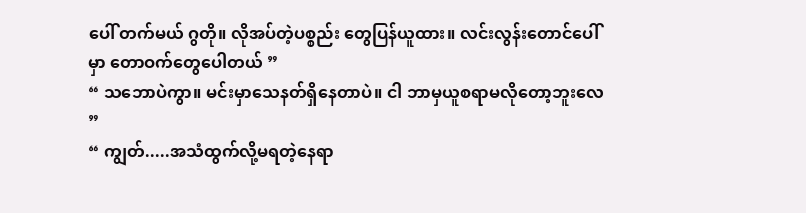ပေါ် တက်မယ် ဂွတို။ လိုအပ်တဲ့ပစ္စည်း တွေပြန်ယူထား။ လင်းလွန်းတောင်ပေါ်မှာ တောဝက်တွေပေါတယ် ”
“ သဘောပဲကွာ။ မင်းမှာသေနတ်ရှိနေတာပဲ။ ငါ ဘာမှယူစရာမလိုတော့ဘူးလေ ”
“ ကျွတ်.....အသံထွက်လို့မရတဲ့နေရာ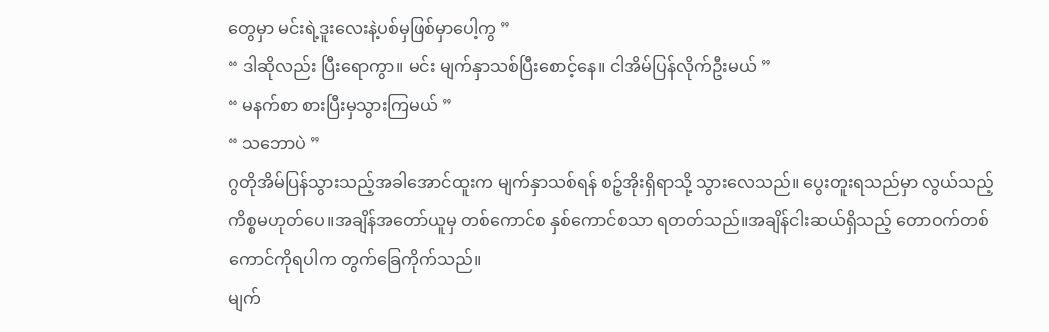တွေမှာ မင်းရဲ့ဒူးလေးနဲ့ပစ်မှဖြစ်မှာပေါ့ကွ ”
“ ဒါဆိုလည်း ပြီးရောကွာ။ မင်း မျက်နှာသစ်ပြီးစောင့်နေ။ ငါအိမ်ပြန်လိုက်ဦးမယ် ”
“ မနက်စာ စားပြီးမှသွားကြမယ် ”
“ သဘောပဲ ”
ဂွတိုအိမ်ပြန်သွားသည့်အခါအောင်ထူးက မျက်နှာသစ်ရန် စဉ့်အိုးရှိရာသို့ သွားလေသည်။ ပွေးတူးရသည်မှာ လွယ်သည့် ကိစ္စမဟုတ်ပေ။အချိန်အတော်ယူမှ တစ်ကောင်စ နှစ်ကောင်စသာ ရတတ်သည်။အချိန်ငါးဆယ်ရှိသည့် တောဝက်တစ်ကောင်ကိုရပါက တွက်ခြေကိုက်သည်။
မျက်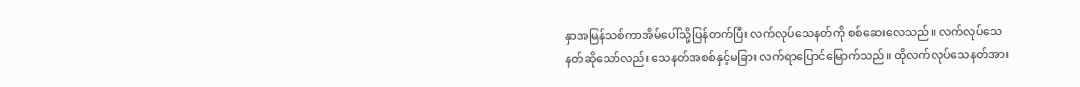နှာအမြန်သစ်ကာအိမ်ပေါ်သို့ပြန်တက်ပြီး လက်လုပ်သေနတ်ကို စစ်ဆေးလေသည်။ လက်လုပ်သေနတ်ဆိုသော်လည်း သေနတ်အစစ်နှင့်မခြား လက်ရာပြောင်မြောက်သည်။ ထိုလက်လုပ်သေနတ်အား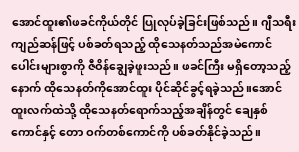အောင်ထူး၏ဖခင်ကိုယ်တိုင် ပြုလုပ်ခဲ့ခြင်းဖြစ်သည်။ ဂျီသရီးကျည်ဆန်ဖြင့် ပစ်ခတ်ရသည့် ထိုသေနတ်သည်အမဲကောင်ပေါင်းများစွာကို ဇီဝိန်ချွေခဲ့ဖူးသည်။ ဖခင်ကြီး မရှိတော့သည့်နောက် ထိုသေနတ်ကိုအောင်ထူး ပိုင်ဆိုင်ခွင့်ရခဲ့သည်။အောင်ထူးလက်ထဲသို့ ထိုသေနတ်ရောက်သည့်အချိန်တွင် ချေနှစ်ကောင်နှင့် တော ဝက်တစ်ကောင်ကို ပစ်ခတ်နိုင်ခဲ့သည်။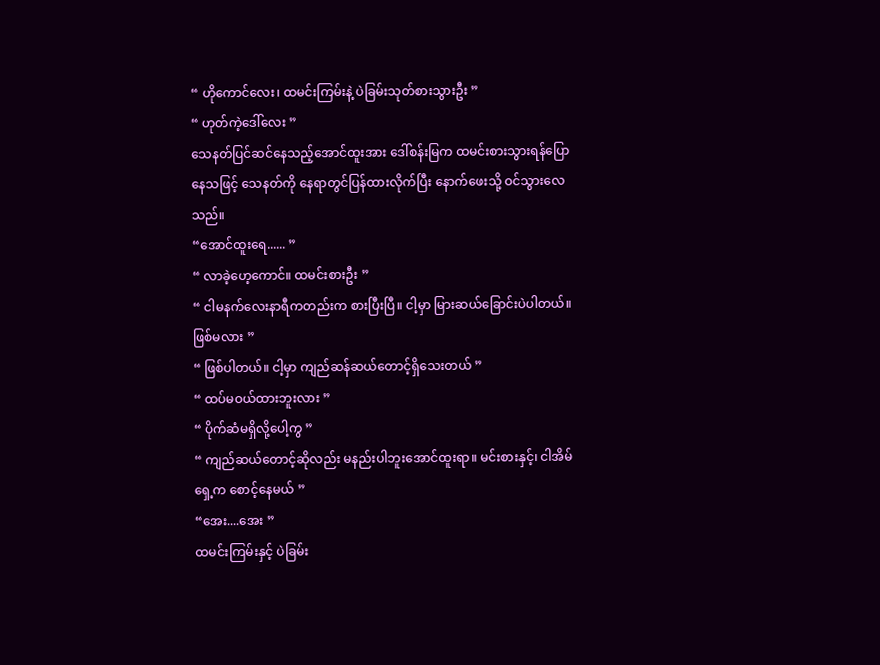“ ဟိုကောင်လေး၊ ထမင်းကြမ်းနဲ့ ပဲခြမ်းသုတ်စားသွားဦး ”
“ ဟုတ်ကဲ့ဒေါ်လေး ”
သေနတ်ပြင်ဆင်နေသည့်အောင်ထူးအား ဒေါ်စန်းမြက ထမင်းစားသွားရန်ပြောနေသဖြင့် သေနတ်ကို နေရာတွင်ပြန်ထားလိုက်ပြီး နောက်ဖေးသို့ ဝင်သွားလေသည်။
“အောင်ထူးရေ...... ”
“ လာခဲ့ဟေ့ကောင်။ ထမင်းစားဦး ”
“ ငါမနက်လေးနာရီကတည်းက စားပြီးပြီ။ ငါ့မှာ မြားဆယ်ခြောင်းပဲပါတယ်။ ဖြစ်မလား ”
“ ဖြစ်ပါတယ်။ ငါ့မှာ ကျည်ဆန်ဆယ်တောင့်ရှိသေးတယ် ”
“ ထပ်မဝယ်ထားဘူးလား ”
“ ပိုက်ဆံမရှိလို့ပေါ့ကွ ”
“ ကျည်ဆယ်တောင့်ဆိုလည်း မနည်းပါဘူးအောင်ထူးရာ။ မင်းစားနှင့်၊ ငါအိမ်ရှေ့က စောင့်နေမယ် ”
“အေး....အေး ”
ထမင်းကြမ်းနှင့် ပဲခြမ်း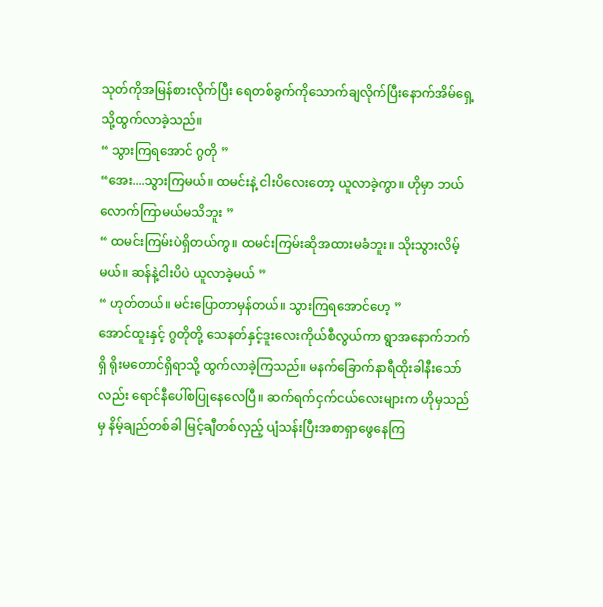သုတ်ကိုအမြန်စားလိုက်ပြီး ရေတစ်ခွက်ကိုသောက်ချလိုက်ပြီးနောက်အိမ်ရှေ့သို့ထွက်လာခဲ့သည်။
“ သွားကြရအောင် ဂွတို ”
“အေး....သွားကြမယ်။ ထမင်းနဲ့ ငါးပိလေးတော့ ယူလာခဲ့ကွာ။ ဟိုမှာ ဘယ်လောက်ကြာမယ်မသိဘူး ”
“ ထမင်းကြမ်းပဲရှိတယ်ကွ။ ထမင်းကြမ်းဆိုအထားမခံဘူး။ သိုးသွားလိမ့်မယ်။ ဆန်နဲ့ငါးပိပဲ ယူလာခဲ့မယ် ”
“ ဟုတ်တယ်။ မင်းပြောတာမှန်တယ်။ သွားကြရအောင်ဟေ့ ”
အောင်ထူးနှင့် ဂွတိုတို့ သေနတ်နှင့်ဒူးလေးကိုယ်စီလွယ်ကာ ရွာအနောက်ဘက်ရှိ ရိုးမတောင်ရှိရာသို့ ထွက်လာခဲ့ကြသည်။ မနက်ခြောက်နာရီထိုးခါနီးသော်လည်း ရောင်နီပေါ်စပြုနေလေပြီ။ ဆက်ရက်ငှက်ငယ်လေးများက ဟိုမှသည်မှ နိမ့်ချည်တစ်ခါ မြင့်ချီတစ်လှည့် ပျံသန်းပြီးအစာရှာဖွေနေကြ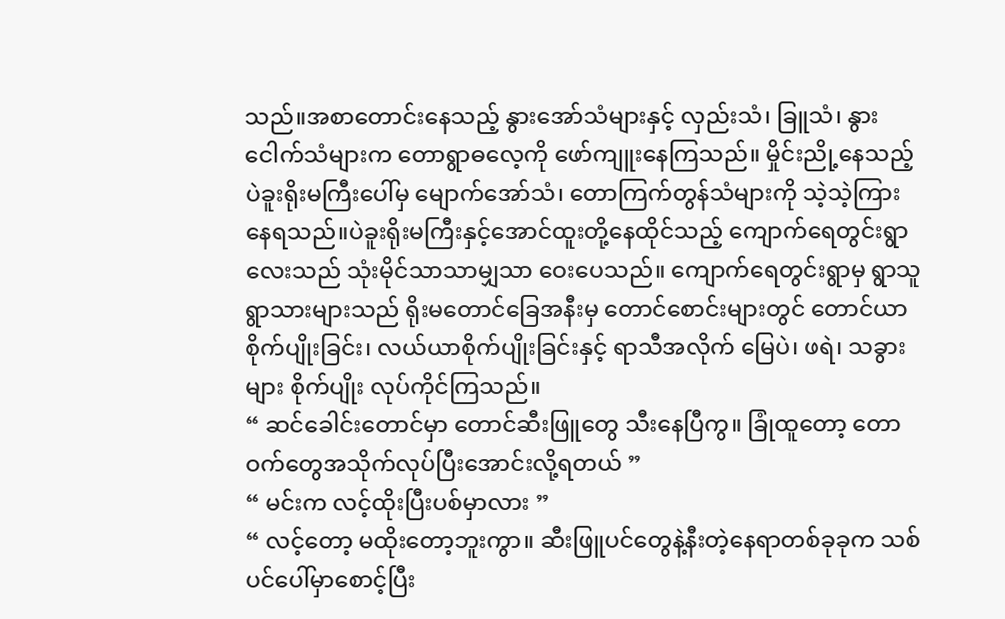သည်။အစာတောင်းနေသည့် နွားအော်သံများနှင့် လှည်းသံ၊ ခြူသံ၊ နွားငေါက်သံများက တောရွာဓလေ့ကို ဖော်ကျူးနေကြသည်။ မှိုင်းညို့နေသည့် ပဲခူးရိုးမကြီးပေါ်မှ မျောက်အော်သံ၊ တောကြက်တွန်သံများကို သဲ့သဲ့ကြားနေရသည်။ပဲခူးရိုးမကြီးနှင့်အောင်ထူးတို့နေထိုင်သည့် ကျောက်ရေတွင်းရွာလေးသည် သုံးမိုင်သာသာမျှသာ ဝေးပေသည်။ ကျောက်ရေတွင်းရွာမှ ရွာသူရွာသားများသည် ရိုးမတောင်ခြေအနီးမှ တောင်စောင်းများတွင် တောင်ယာစိုက်ပျိုးခြင်း၊ လယ်ယာစိုက်ပျိုးခြင်းနှင့် ရာသီအလိုက် မြေပဲ၊ ဖရဲ၊ သခွားများ စိုက်ပျိုး လုပ်ကိုင်ကြသည်။
“ ဆင်ခေါင်းတောင်မှာ တောင်ဆီးဖြူတွေ သီးနေပြီကွ။ ခြုံထူတော့ တောဝက်တွေအသိုက်လုပ်ပြီးအောင်းလို့ရတယ် ”
“ မင်းက လင့်ထိုးပြီးပစ်မှာလား ”
“ လင့်တော့ မထိုးတော့ဘူးကွာ။ ဆီးဖြူပင်တွေနဲ့နီးတဲ့နေရာတစ်ခုခုက သစ်ပင်ပေါ်မှာစောင့်ပြီး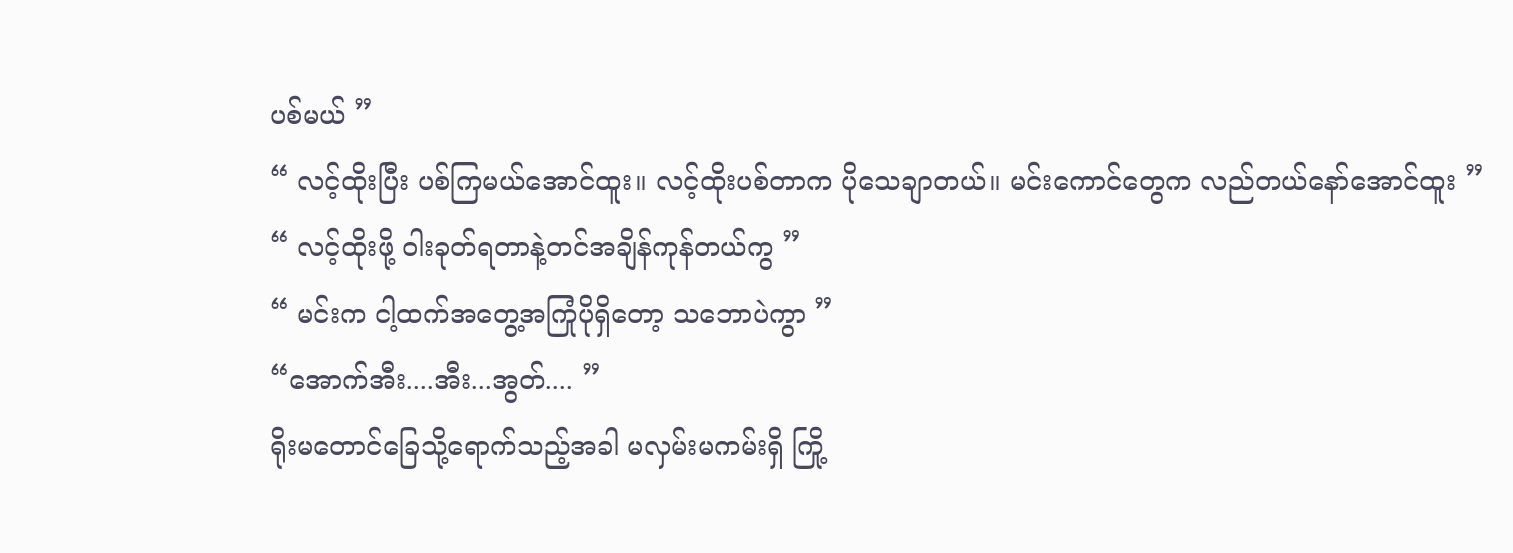ပစ်မယ် ”
“ လင့်ထိုးပြီး ပစ်ကြမယ်အောင်ထူး။ လင့်ထိုးပစ်တာက ပိုသေချာတယ်။ မင်းကောင်တွေက လည်တယ်နော်အောင်ထူး ”
“ လင့်ထိုးဖို့ ဝါးခုတ်ရတာနဲ့တင်အချိန်ကုန်တယ်ကွ ”
“ မင်းက ငါ့ထက်အတွေ့အကြုံပိုရှိတော့ သဘောပဲကွာ ”
“အောက်အီး....အီး...အွတ်.... ”
ရိုးမတောင်ခြေသို့ရောက်သည့်အခါ မလှမ်းမကမ်းရှိ ကြို့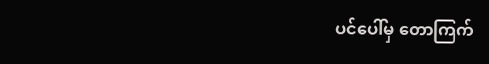ပင်ပေါ်မှ တောကြက်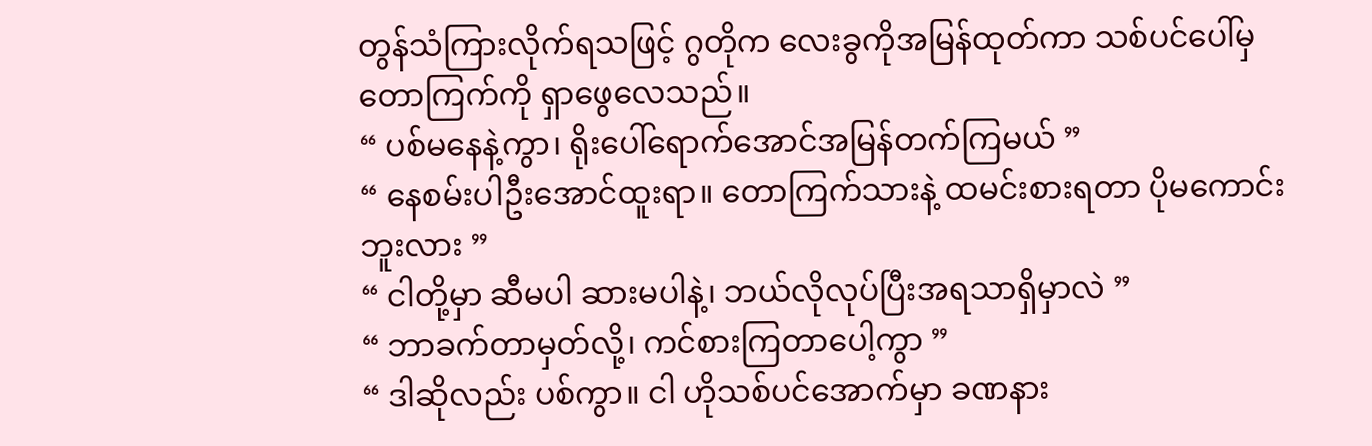တွန်သံကြားလိုက်ရသဖြင့် ဂွတိုက လေးခွကိုအမြန်ထုတ်ကာ သစ်ပင်ပေါ်မှတောကြက်ကို ရှာဖွေလေသည်။
“ ပစ်မနေနဲ့ကွာ၊ ရိုးပေါ်ရောက်အောင်အမြန်တက်ကြမယ် ”
“ နေစမ်းပါဦးအောင်ထူးရာ။ တောကြက်သားနဲ့ ထမင်းစားရတာ ပိုမကောင်းဘူးလား ”
“ ငါတို့မှာ ဆီမပါ ဆားမပါနဲ့၊ ဘယ်လိုလုပ်ပြီးအရသာရှိမှာလဲ ”
“ ဘာခက်တာမှတ်လို့၊ ကင်စားကြတာပေါ့ကွာ ”
“ ဒါဆိုလည်း ပစ်ကွာ။ ငါ ဟိုသစ်ပင်အောက်မှာ ခဏနား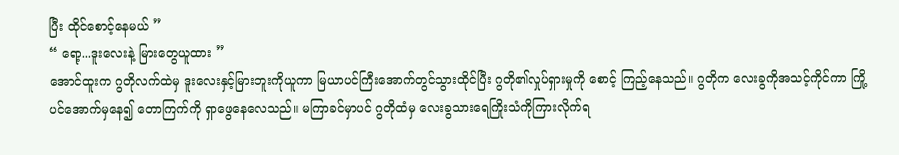ပြီး ထိုင်စောင့်နေမယ် ”
“ ရော့...ဒူးလေးနဲ့ မြားတွေယူထား ”
အောင်ထူးက ဂွတိုလက်ထဲမှ ဒူးလေးနှင့်မြားဘူးကိုယူကာ မြယာပင်ကြီးအောက်တွင်သွားထိုင်ပြီး ဂွတို၏လှုပ်ရှားမှုကို စောင့် ကြည့်နေသည်။ ဂွတိုက လေးခွကိုအသင့်ကိုင်ကာ ကြို့ပင်အောက်မှနေ၍ တောကြက်ကို ရှာဖွေနေလေသည်။ မကြာခင်မှာပင် ဂွတိုထံမှ လေးခွသားရေကြိုးသံကိုကြားလိုက်ရ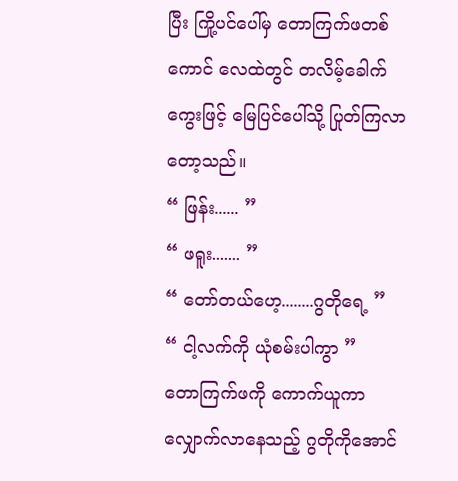ပြီး ကြို့ပင်ပေါ်မှ တောကြက်ဖတစ်ကောင် လေထဲတွင် တလိမ့်ခေါက်ကွေးဖြင့် မြေပြင်ပေါ်သို့ ပြုတ်ကြလာတော့သည်။
“ ဖြန်း...... ”
“ ဖရူး....... ”
“ တော်တယ်ဟေ့........ဂွတိုရေ့ ”
“ ငါ့လက်ကို ယုံစမ်းပါကွာ ”
တောကြက်ဖကို ကောက်ယူကာ လျှောက်လာနေသည့် ဂွတိုကိုအောင်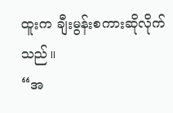ထူးက ချီးမွန်းစကားဆိုလိုက်သည်။
“အ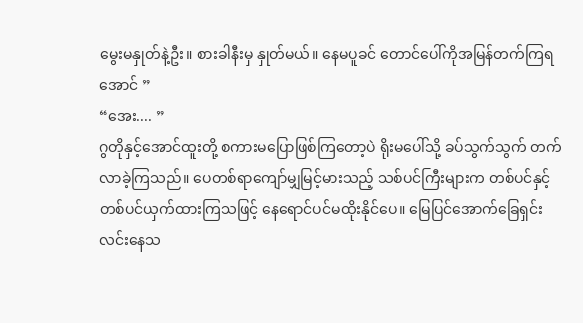မွေးမနှုတ်နဲ့ဦး။ စားခါနီးမှ နှုတ်မယ်။ နေမပူခင် တောင်ပေါ်ကိုအမြန်တက်ကြရအောင် ”
“အေး.... ”
ဂွတိုနှင့်အောင်ထူးတို့ စကားမပြောဖြစ်ကြတော့ပဲ ရိုးမပေါ်သို့ ခပ်သွက်သွက် တက်လာခဲ့ကြသည်။ ပေတစ်ရာကျော်မျှမြင့်မားသည့် သစ်ပင်ကြီးများက တစ်ပင်နှင့်တစ်ပင်ယှက်ထားကြသဖြင့် နေရောင်ပင်မထိုးနိုင်ပေ။ မြေပြင်အောက်ခြေရှင်းလင်းနေသ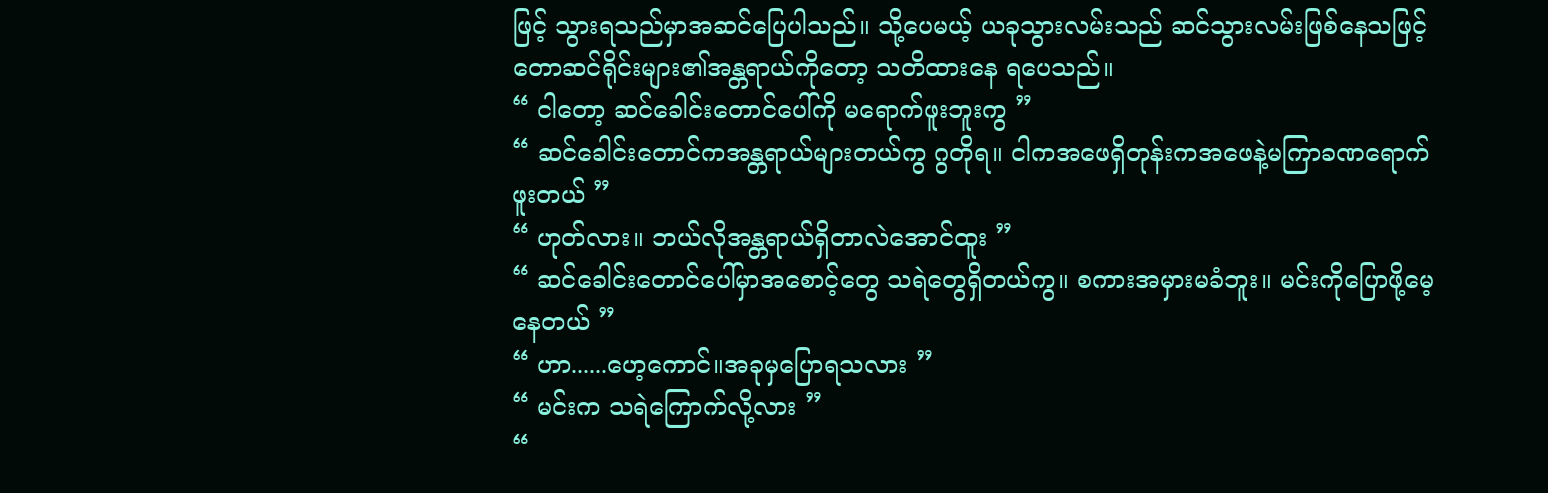ဖြင့် သွားရသည်မှာအဆင်ပြေပါသည်။ သို့ပေမယ့် ယခုသွားလမ်းသည် ဆင်သွားလမ်းဖြစ်နေသဖြင့် တောဆင်ရိုင်းများ၏အန္တရာယ်ကိုတော့ သတိထားနေ ရပေသည်။
“ ငါတော့ ဆင်ခေါင်းတောင်ပေါ်ကို မရောက်ဖူးဘူးကွ ”
“ ဆင်ခေါင်းတောင်ကအန္တရာယ်များတယ်ကွ ဂွတိုရ။ ငါကအဖေရှိတုန်းကအဖေနဲ့မကြာခဏရောက်ဖူးတယ် ”
“ ဟုတ်လား။ ဘယ်လိုအန္တရာယ်ရှိတာလဲအောင်ထူး ”
“ ဆင်ခေါင်းတောင်ပေါ်မှာအစောင့်တွေ သရဲတွေရှိတယ်ကွ။ စကားအမှားမခံဘူး။ မင်းကိုပြောဖို့မေ့နေတယ် ”
“ ဟာ......ဟေ့ကောင်။အခုမှပြောရသလား ”
“ မင်းက သရဲကြောက်လို့လား ”
“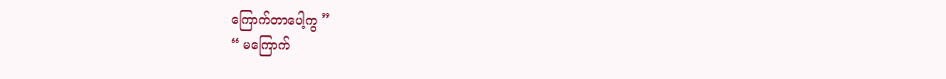ကြောက်တာပေါ့ကွ ”
“ မကြောက်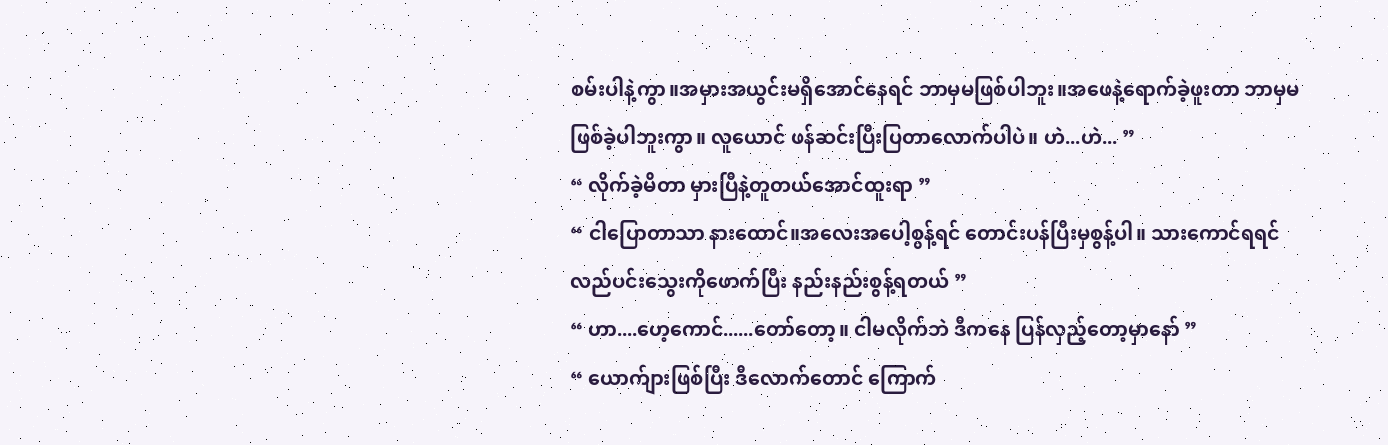စမ်းပါနဲ့ကွာ။အမှားအယွင်းမရှိအောင်နေရင် ဘာမှမဖြစ်ပါဘူး။အဖေနဲ့ရောက်ခဲ့ဖူးတာ ဘာမှမဖြစ်ခဲ့ပါဘူးကွာ။ လူယောင် ဖန်ဆင်းပြီးပြတာလောက်ပါပဲ။ ဟဲ...ဟဲ... ”
“ လိုက်ခဲ့မိတာ မှားပြီနဲ့တူတယ်အောင်ထူးရာ ”
“ ငါပြောတာသာ နားထောင်။အလေးအပေါ့စွန့်ရင် တောင်းပန်ပြီးမှစွန့်ပါ။ သားကောင်ရရင် လည်ပင်းသွေးကိုဖောက်ပြီး နည်းနည်းစွန့်ရတယ် ”
“ ဟာ....ဟေ့ကောင်......တော်တော့။ ငါမလိုက်ဘဲ ဒီကနေ ပြန်လှည့်တော့မှာနော် ”
“ ယောက်ျားဖြစ်ပြီး ဒီလောက်တောင် ကြောက်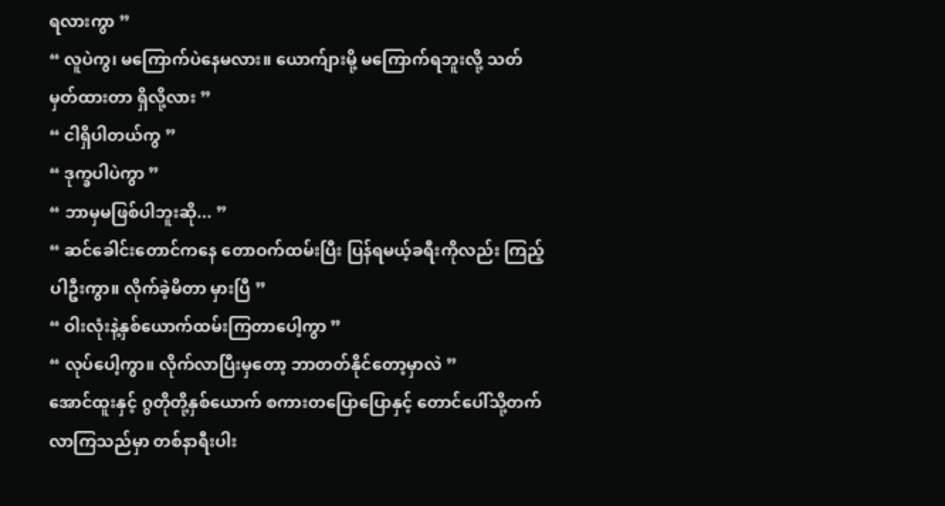ရလားကွာ ”
“ လူပဲကွ၊ မကြောက်ပဲနေမလား။ ယောက်ျားမို့ မကြောက်ရဘူးလို့ သတ်မှတ်ထားတာ ရှိလို့လား ”
“ ငါရှိပါတယ်ကွ ”
“ ဒုက္ခပါပဲကွာ ”
“ ဘာမှမဖြစ်ပါဘူးဆို... ”
“ ဆင်ခေါင်းတောင်ကနေ တောဝက်ထမ်းပြီး ပြန်ရမယ့်ခရီးကိုလည်း ကြည့်ပါဦးကွာ။ လိုက်ခဲ့မိတာ မှားပြီ ”
“ ဝါးလုံးနဲ့နှစ်ယောက်ထမ်းကြတာပေါ့ကွာ ”
“ လုပ်ပေါ့ကွာ။ လိုက်လာပြီးမှတော့ ဘာတတ်နိုင်တော့မှာလဲ ”
အောင်ထူးနှင့် ဂွတိုတို့နှစ်ယောက် စကားတပြောပြောနှင့် တောင်ပေါ်သို့တက်လာကြသည်မှာ တစ်နာရီးပါး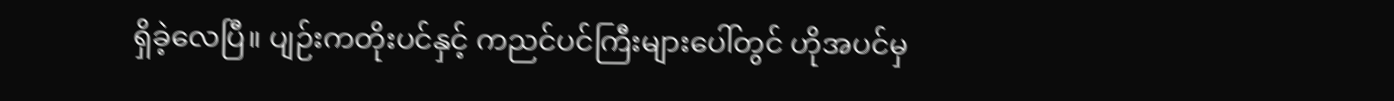ရှိခဲ့လေပြီ။ ပျဉ်းကတိုးပင်နှင့် ကညင်ပင်ကြီးများပေါ်တွင် ဟိုအပင်မှ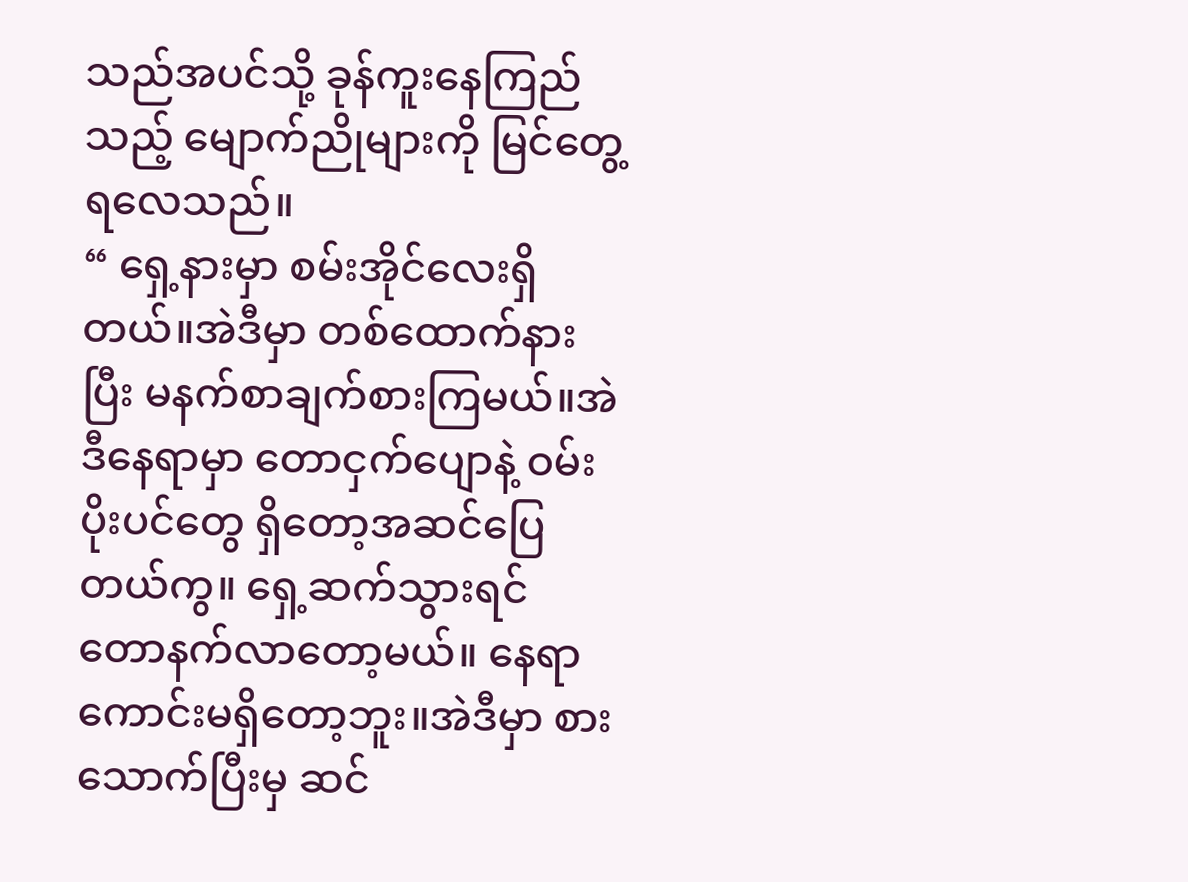သည်အပင်သို့ ခုန်ကူးနေကြည်သည့် မျောက်ညိုများကို မြင်တွေ့ရလေသည်။
“ ရှေ့နားမှာ စမ်းအိုင်လေးရှိတယ်။အဲဒီမှာ တစ်ထောက်နားပြီး မနက်စာချက်စားကြမယ်။အဲဒီနေရာမှာ တောငှက်ပျောနဲ့ ဝမ်းပိုးပင်တွေ ရှိတော့အဆင်ပြေတယ်ကွ။ ရှေ့ဆက်သွားရင် တောနက်လာတော့မယ်။ နေရာကောင်းမရှိတော့ဘူး။အဲဒီမှာ စားသောက်ပြီးမှ ဆင်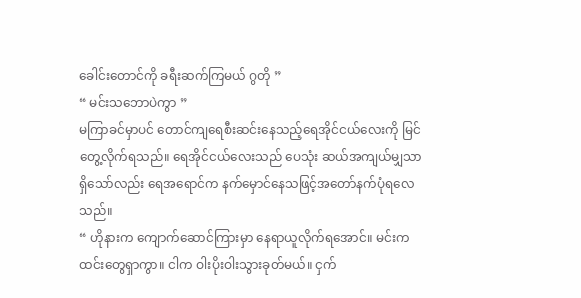ခေါင်းတောင်ကို ခရီးဆက်ကြမယ် ဂွတို ”
“ မင်းသဘောပဲကွာ ”
မကြာခင်မှာပင် တောင်ကျရေစီးဆင်းနေသည့်ရေအိုင်ငယ်လေးကို မြင်တွေ့လိုက်ရသည်။ ရေအိုင်ငယ်လေးသည် ပေသုံး ဆယ်အကျယ်မျှသာရှိသော်လည်း ရေအရောင်က နက်မှောင်နေသဖြင့်အတော်နက်ပုံရလေသည်။
“ ဟိုနားက ကျောက်ဆောင်ကြားမှာ နေရာယူလိုက်ရအောင်။ မင်းက ထင်းတွေရှာကွာ။ ငါက ဝါးပိုးဝါးသွားခုတ်မယ်။ ငှက်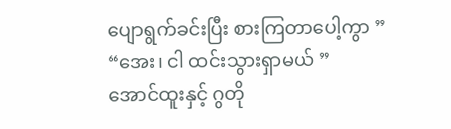ပျောရွက်ခင်းပြီး စားကြတာပေါ့ကွာ ”
“အေး၊ ငါ ထင်းသွားရှာမယ် ”
အောင်ထူးနှင့် ဂွတို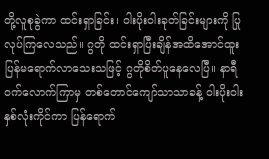တို့လူစုခွဲကာ ထင်းရှာခြင်း၊ ဝါးပိုးဝါးခုတ်ခြင်းများကို ပြုလုပ်ကြလေသည်။ ဂွတို ထင်းရှာပြီးချိန်အထိအောင်ထူး ပြန်မရောက်လာသေးသဖြင့် ဂွတိုစိတ်ပူနေလေပြီ။ နာရီဝက်လောက်ကြာမှ တစ်တောင်ကျော်သာသာခန့် ဝါးပိုးဝါးနှစ်လုံးကိုင်ကာ ပြန်ရောက်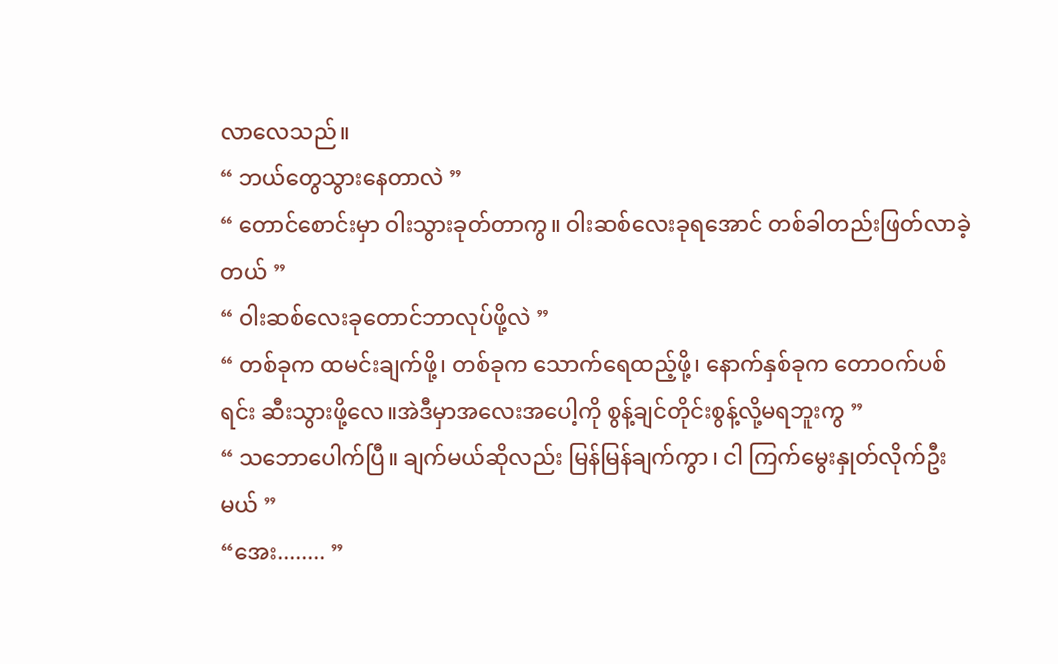လာလေသည်။
“ ဘယ်တွေသွားနေတာလဲ ”
“ တောင်စောင်းမှာ ဝါးသွားခုတ်တာကွ။ ဝါးဆစ်လေးခုရအောင် တစ်ခါတည်းဖြတ်လာခဲ့တယ် ”
“ ဝါးဆစ်လေးခုတောင်ဘာလုပ်ဖို့လဲ ”
“ တစ်ခုက ထမင်းချက်ဖို့၊ တစ်ခုက သောက်ရေထည့်ဖို့၊ နောက်နှစ်ခုက တောဝက်ပစ်ရင်း ဆီးသွားဖို့လေ။အဲဒီမှာအလေးအပေါ့ကို စွန့်ချင်တိုင်းစွန့်လို့မရဘူးကွ ”
“ သဘောပေါက်ပြီ။ ချက်မယ်ဆိုလည်း မြန်မြန်ချက်ကွာ၊ ငါ ကြက်မွေးနှုတ်လိုက်ဦးမယ် ”
“အေး........ ”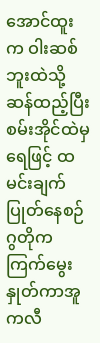အောင်ထူးက ဝါးဆစ်ဘူးထဲသို့ ဆန်ထည့်ပြီး စမ်းအိုင်ထဲမှရေဖြင့် ထမင်းချက်ပြုတ်နေစဉ် ဂွတိုက ကြက်မွေးနှုတ်ကာအူကလီ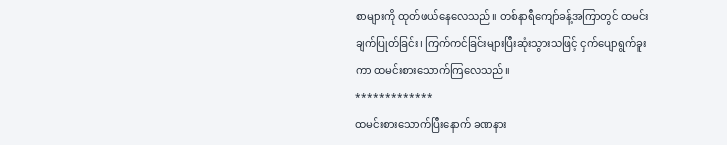စာများကို ထုတ်ဖယ်နေလေသည်။ တစ်နာရီကျော်ခန့်အကြာတွင် ထမင်းချက်ပြုတ်ခြင်း၊ ကြက်ကင်ခြင်းများပြီးဆုံးသွားသဖြင့် ငှက်ပျောရွက်ခူးကာ ထမင်းစားသောက်ကြလေသည်။
*************
ထမင်းစားသောက်ပြီးနောက် ခဏနား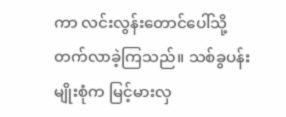ကာ လင်းလွန်းတောင်ပေါ်သို့ တက်လာခဲ့ကြသည်။ သစ်ခွပန်းမျိုးစုံက မြင့်မားလှ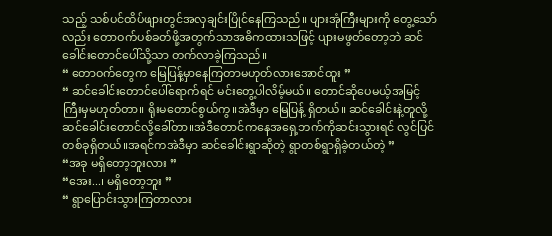သည့် သစ်ပင်ထိပ်ဖျားတွင်အလှချင်းပြိုင်နေကြသည်။ ပျားအုံကြီးများကို တွေ့သော်လည်း တောဝက်ပစ်ခတ်ဖို့အတွက်သာအဓိကထားသဖြင့် ပျားမဖွတ်တော့ဘဲ ဆင်ခေါင်းတောင်ပေါ်သို့သာ တက်လာခဲ့ကြသည်။
“ တောဝက်တွေက မြေပြန့်မှာနေကြတာမဟုတ်လားအောင်ထူး ”
“ ဆင်ခေါင်းတောင်ပေါ်ရောက်ရင် မင်းတွေ့ပါလိမ့်မယ်။ တောင်ဆိုပေမယ့်အမြင့်ကြီးမှမဟုတ်တာ။ ရိုးမတောင်စွယ်ကွ။အဲဒီမှာ မြေပြန့် ရှိတယ်။ ဆင်ခေါင်းနဲ့တူလို့ ဆင်ခေါင်းတောင်လို့ခေါ်တာ။အဲဒီတောင်ကနေအရှေ့ဘက်ကိုဆင်းသွားရင် လွင်ပြင်တစ်ခုရှိတယ်။အရင်ကအဲဒီမှာ ဆင်ခေါင်းရွာဆိုတဲ့ ရွာတစ်ရွာရှိခဲ့တယ်တဲ့ ”
“အခု မရှိတော့ဘူးလား ”
“အေး...၊ မရှိတော့ဘူး ”
“ ရွာပြောင်းသွားကြတာလား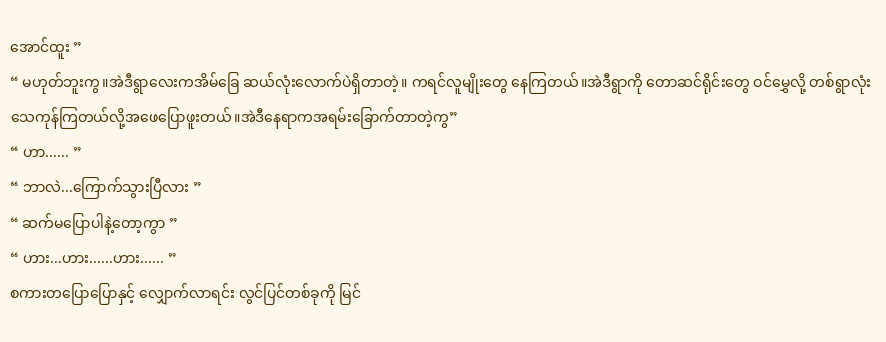အောင်ထူး ”
“ မဟုတ်ဘူးကွ။အဲဒီရွာလေးကအိမ်ခြေ ဆယ်လုံးလောက်ပဲရှိတာတဲ့။ ကရင်လူမျိုးတွေ နေကြတယ်။အဲဒီရွာကို တောဆင်ရိုင်းတွေ ဝင်မွှေလို့ တစ်ရွာလုံး သေကုန်ကြတယ်လို့အဖေပြောဖူးတယ်။အဲဒီနေရာကအရမ်းခြောက်တာတဲ့ကွ”
“ ဟာ...... ”
“ ဘာလဲ...ကြောက်သွားပြီလား ”
“ ဆက်မပြောပါနဲ့တော့ကွာ ”
“ ဟား...ဟား......ဟား...... ”
စကားတပြောပြောနှင့် လျှောက်လာရင်း လွင်ပြင်တစ်ခုကို မြင်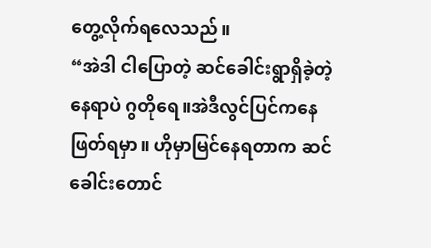တွေ့လိုက်ရလေသည်။
“အဲဒါ ငါပြောတဲ့ ဆင်ခေါင်းရွာရှိခဲ့တဲ့နေရာပဲ ဂွတိုရေ။အဲဒီလွင်ပြင်ကနေ ဖြတ်ရမှာ။ ဟိုမှာမြင်နေရတာက ဆင်ခေါင်းတောင်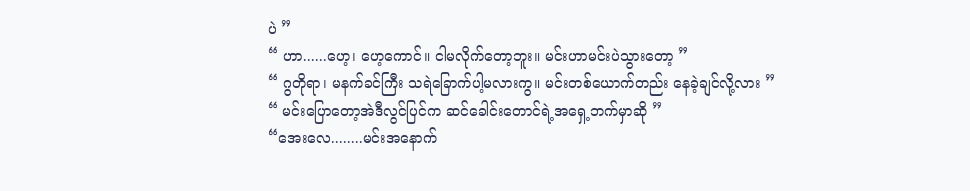ပဲ ”
“ ဟာ......ဟေ့၊ ဟေ့ကောင်။ ငါမလိုက်တော့ဘူး။ မင်းဟာမင်းပဲသွားတော့ ”
“ ဂွတိုရာ၊ မနက်ခင်ကြီး သရဲခြောက်ပါ့မလားကွ။ မင်းတစ်ယောက်တည်း နေခဲ့ချင်လို့လား ”
“ မင်းပြောတော့အဲဒီလွင်ပြင်က ဆင်ခေါင်းတောင်ရဲ့အရှေ့ဘက်မှာဆို ”
“အေးလေ........မင်းအနောက်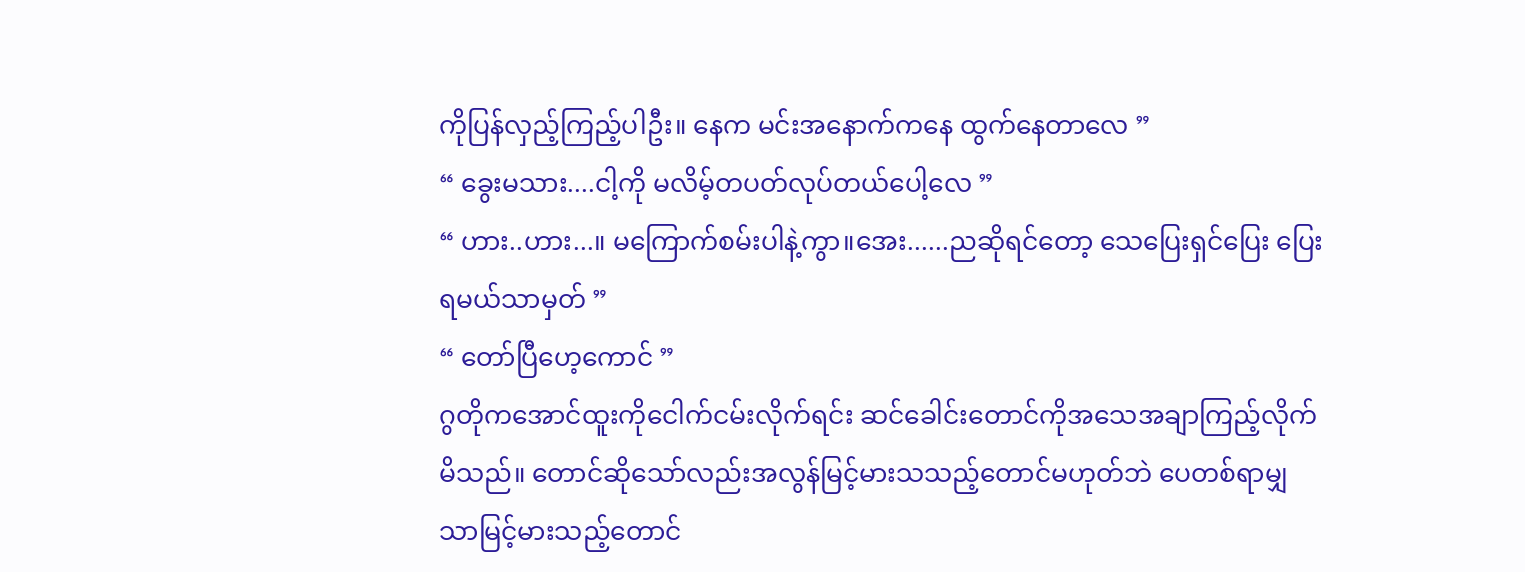ကိုပြန်လှည့်ကြည့်ပါဦး။ နေက မင်းအနောက်ကနေ ထွက်နေတာလေ ”
“ ခွေးမသား....ငါ့ကို မလိမ့်တပတ်လုပ်တယ်ပေါ့လေ ”
“ ဟား..ဟား...။ မကြောက်စမ်းပါနဲ့ကွာ။အေး......ညဆိုရင်တော့ သေပြေးရှင်ပြေး ပြေးရမယ်သာမှတ် ”
“ တော်ပြီဟေ့ကောင် ”
ဂွတိုကအောင်ထူးကိုငေါက်ငမ်းလိုက်ရင်း ဆင်ခေါင်းတောင်ကိုအသေအချာကြည့်လိုက်မိသည်။ တောင်ဆိုသော်လည်းအလွန်မြင့်မားသသည့်တောင်မဟုတ်ဘဲ ပေတစ်ရာမျှသာမြင့်မားသည့်တောင်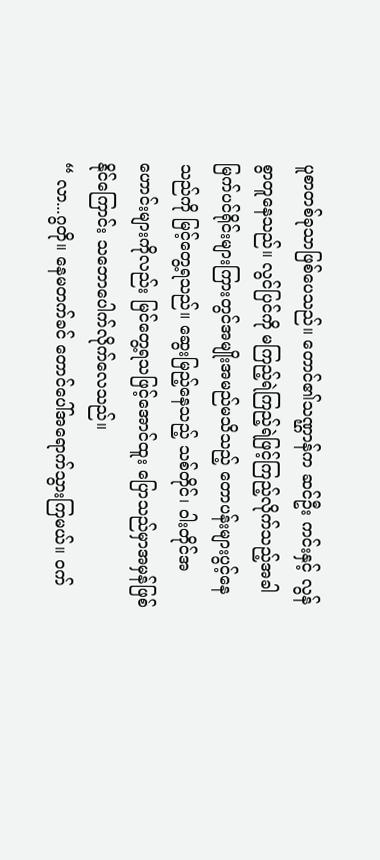ပူစာတစ်ခုသာဖြစ်ပေသည်။ တောင်၏သဏ္ဌာန်က ဆင်ဦး ကင်းနှင့် လွန်စွာတူနေသည်။ လွင်ပြင်ကို မကြည့်ရဲကြည့်ရဲဖြင့်ကြည့်လိုက်သည့်အခါ မြက်ပင်ရိုင်းများကြားတွင်အမျိုးအမည်မသိသည့် တောပန်းများပွင့်နေသည်ကို မြင့်တွေ့ရသည်။ ဆွေးမြည့်နေသည့် သစ်တိုင်၊ ဝါးတိုင်အဟောင်းများကိုလည်း မြင်တွေ့ရသဖြင့်အောင်ထူး ပြောသည်မှာအမှန်ဖြစ်နိုင်ကြောင်း သဘောပေါက်လိုက်လေသည်။
“ လာ...ဂွတို။ နေမတက်ခင် တောင်ပေါ်အရောက်သွားကြမယ်။ ဝက်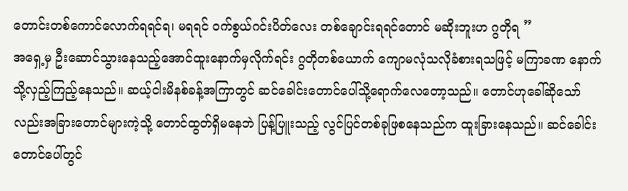တောင်းတစ်ကောင်လောက်ရရင်ရ၊ မရရင် ဝက်စွယ်ဂင်းပိတ်လေး တစ်ချောင်းရရင်တောင် မဆိုးဘူးဟ ဂွတိုရ ”
အရှေ့မှ ဦးဆောင်သွားနေသည့်အောင်ထူးနောက်မှလိုက်ရင်း ဂွတိုတစ်ယောက် ကျောမလုံသလိုခံစားရသဖြင့် မကြာခဏ နောက်သို့လှည့်ကြည့်နေသည်။ ဆယ့်ငါးမိနစ်ခန့်အကြာတွင် ဆင်ခေါင်းတောင်ပေါ်သို့ရောက်လေတော့သည်။ တောင်ဟုခေါ်ဆိုသော်လည်းအခြားတောင်များကဲ့သို့ တောင်ထွတ်ရှိမနေဘဲ ပြန့်ပြူးသည့် လွင်ပြင်တစ်ခုဖြစနေသည်က ထူးခြားနေသည်။ ဆင်ခေါင်းတောင်ပေါ်တွင်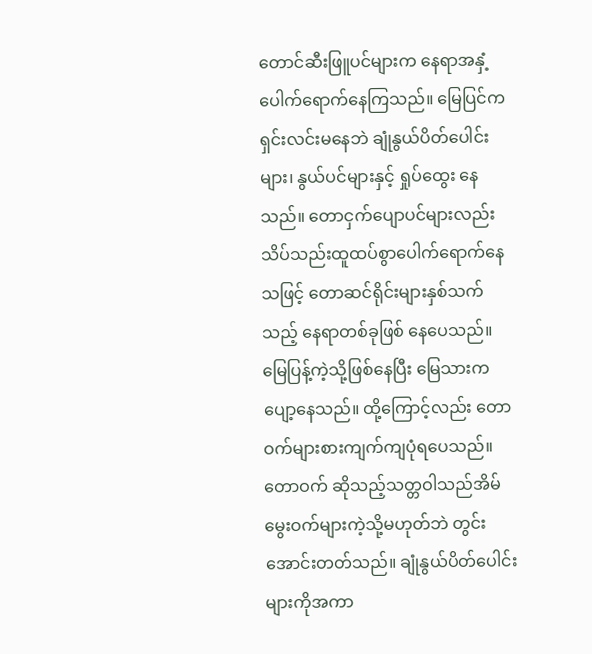တောင်ဆီးဖြူပင်များက နေရာအနှံ့ပေါက်ရောက်နေကြသည်။ မြေပြင်က ရှင်းလင်းမနေဘဲ ချုံနွယ်ပိတ်ပေါင်းများ၊ နွယ်ပင်များနှင့် ရှုပ်ထွေး နေသည်။ တောငှက်ပျောပင်များလည်း သိပ်သည်းထူထပ်စွာပေါက်ရောက်နေသဖြင့် တောဆင်ရိုင်းများနှစ်သက်သည့် နေရာတစ်ခုဖြစ် နေပေသည်။ မြေပြန့်ကဲ့သို့ဖြစ်နေပြီး မြေသားက ပျော့နေသည်။ ထို့ကြောင့်လည်း တောဝက်များစားကျက်ကျပုံရပေသည်။ တောဝက် ဆိုသည့်သတ္တဝါသည်အိမ်မွေးဝက်များကဲ့သို့မဟုတ်ဘဲ တွင်းအောင်းတတ်သည်။ ချုံနွယ်ပိတ်ပေါင်းများကိုအကာ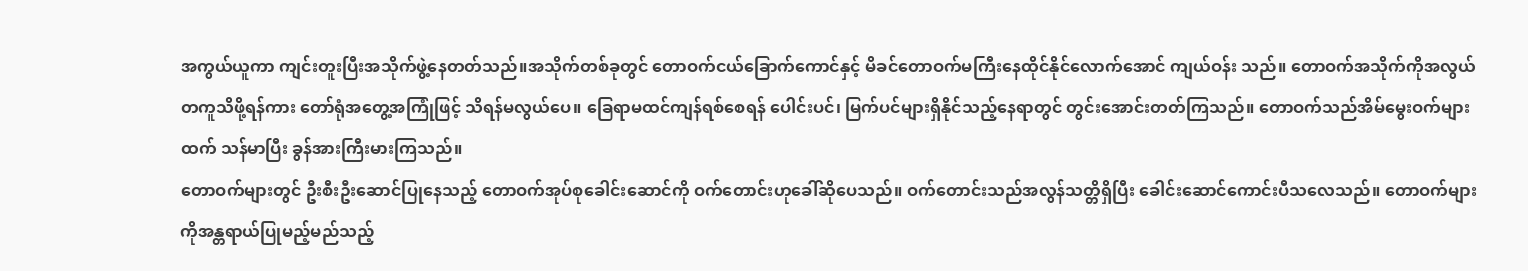အကွယ်ယူကာ ကျင်းတူးပြီးအသိုက်ဖွဲ့နေတတ်သည်။အသိုက်တစ်ခုတွင် တောဝက်ငယ်ခြောက်ကောင်နှင့် မိခင်တောဝက်မကြီးနေထိုင်နိုင်လောက်အောင် ကျယ်ဝန်း သည်။ တောဝက်အသိုက်ကိုအလွယ်တကူသိဖို့ရန်ကား တော်ရုံအတွေ့အကြုံဖြင့် သိရန်မလွယ်ပေ။ ခြေရာမထင်ကျန်ရစ်စေရန် ပေါင်းပင်၊ မြက်ပင်များရှိနိုင်သည့်နေရာတွင် တွင်းအောင်းတတ်ကြသည်။ တောဝက်သည်အိမ်မွေးဝက်များထက် သန်မာပြီး ခွန်အားကြီးမားကြသည်။
တောဝက်များတွင် ဦးစီးဦးဆောင်ပြုနေသည့် တောဝက်အုပ်စုခေါင်းဆောင်ကို ဝက်တောင်းဟုခေါ်ဆိုပေသည်။ ဝက်တောင်းသည်အလွန်သတ္တိရှိပြီး ခေါင်းဆောင်ကောင်းပီသလေသည်။ တောဝက်များကိုအန္တရာယ်ပြုမည့်မည်သည့်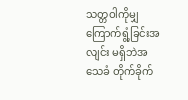သတ္တဝါကိုမျှ ကြောက်ရွံ့ခြင်းအလျင်း မရှိဘဲအသေခံ တိုက်ခိုက်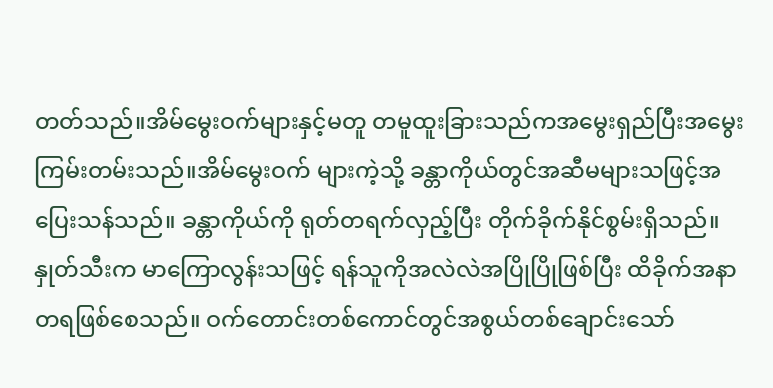တတ်သည်။အိမ်မွေးဝက်များနှင့်မတူ တမူထူးခြားသည်ကအမွေးရှည်ပြီးအမွေးကြမ်းတမ်းသည်။အိမ်မွေးဝက် များကဲ့သို့ ခန္တာကိုယ်တွင်အဆီမများသဖြင့်အပြေးသန်သည်။ ခန္တာကိုယ်ကို ရုတ်တရက်လှည့်ပြီး တိုက်ခိုက်နိုင်စွမ်းရှိသည်။ နှုတ်သီးက မာကြောလွန်းသဖြင့် ရန်သူကိုအလဲလဲအပြိုပြိုဖြစ်ပြီး ထိခိုက်အနာတရဖြစ်စေသည်။ ဝက်တောင်းတစ်ကောင်တွင်အစွယ်တစ်ချောင်းသော်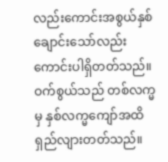လည်းကောင်းအစွယ်နှစ်ချောင်းသော်လည်းကောင်းပါရှိတတ်သည်။ ဝက်စွယ်သည် တစ်လက္မမှ နှစ်လက္မကျော်အထိ ရှည်လျားတတ်သည်။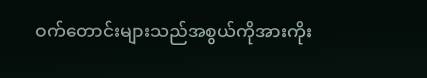ဝက်တောင်းများသည်အစွယ်ကိုအားကိုး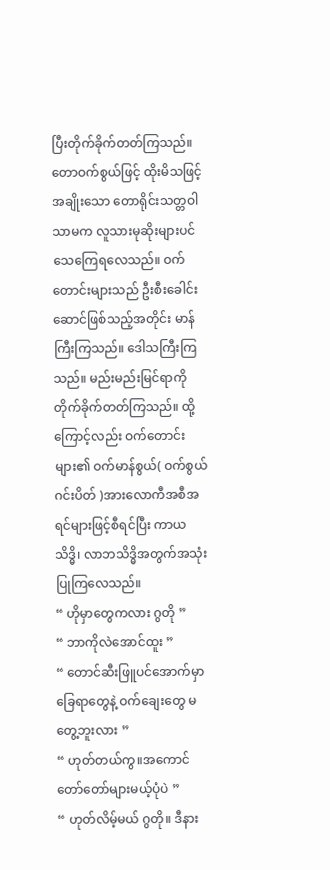ပြီးတိုက်ခိုက်တတ်ကြသည်။ တောဝက်စွယ်ဖြင့် ထိုးမိသဖြင့်အချိုးသော တောရိုင်းသတ္တဝါသာမက လူသားမုဆိုးများပင် သေကြေရလေသည်။ ဝက်တောင်းများသည် ဦးစီးခေါင်းဆောင်ဖြစ်သည့်အတိုင်း မာန်ကြီးကြသည်။ ဒေါသကြီးကြသည်။ မည်းမည်းမြင်ရာကို တိုက်ခိုက်တတ်ကြသည်။ ထို့ကြောင့်လည်း ဝက်တောင်းများ၏ ဝက်မာန်စွယ်( ဝက်စွယ်ဂင်းပိတ် )အားလောကီအစီအရင်များဖြင့်စီရင်ပြီး ကာယသိဒ္ဓိ၊ လာဘသိဒ္ဓိအတွက်အသုံးပြုကြလေသည်။
“ ဟိုမှာတွေကလား ဂွတို ”
“ ဘာကိုလဲအောင်ထူး ”
“ တောင်ဆီးဖြူပင်အောက်မှာ ခြေရာတွေနဲ့ ဝက်ချေးတွေ မတွေ့ဘူးလား ”
“ ဟုတ်တယ်ကွ။အကောင်တော်တော်များမယ့်ပုံပဲ ”
“ ဟုတ်လိမ့်မယ် ဂွတို။ ဒီနား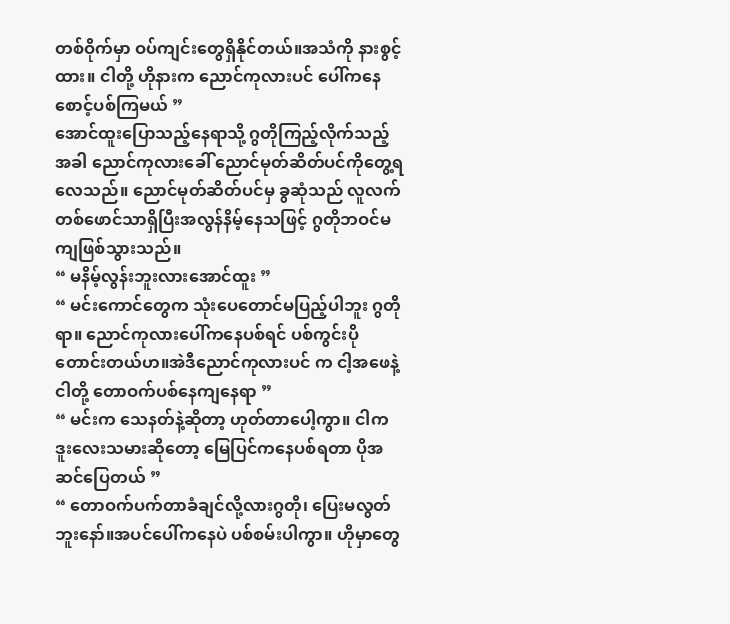တစ်ဝိုက်မှာ ဝပ်ကျင်းတွေရှိနိုင်တယ်။အသံကို နားစွင့်ထား။ ငါတို့ ဟိုနားက ညောင်ကုလားပင် ပေါ်ကနေစောင့်ပစ်ကြမယ် ”
အောင်ထူးပြောသည့်နေရာသို့ ဂွတိုကြည့်လိုက်သည့်အခါ ညောင်ကုလားခေါ် ညောင်မုတ်ဆိတ်ပင်ကိုတွေ့ရလေသည်။ ညောင်မုတ်ဆိတ်ပင်မှ ခွဆုံသည် လူလက်တစ်ဖောင်သာရှိပြီးအလွန်နိမ့်နေသဖြင့် ဂွတိုဘဝင်မကျဖြစ်သွားသည်။
“ မနိမ့်လွန်းဘူးလားအောင်ထူး ”
“ မင်းကောင်တွေက သုံးပေတောင်မပြည့်ပါဘူး ဂွတိုရာ။ ညောင်ကုလားပေါ်ကနေပစ်ရင် ပစ်ကွင်းပိုတောင်းတယ်ဟ။အဲဒီညောင်ကုလားပင် က ငါ့အဖေနဲ့ငါတို့ တောဝက်ပစ်နေကျနေရာ ”
“ မင်းက သေနတ်နဲ့ဆိုတာ့ ဟုတ်တာပေါ့ကွာ။ ငါက ဒူးလေးသမားဆိုတော့ မြေပြင်ကနေပစ်ရတာ ပိုအဆင်ပြေတယ် ”
“ တောဝက်ပက်တာခံချင်လို့လားဂွတို၊ ပြေးမလွတ်ဘူးနော်။အပင်ပေါ်ကနေပဲ ပစ်စမ်းပါကွာ။ ဟိုမှာတွေ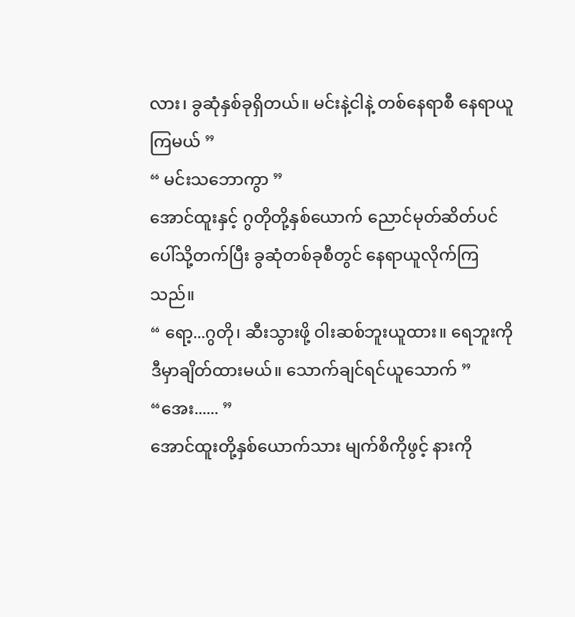လား၊ ခွဆုံနှစ်ခုရှိတယ်။ မင်းနဲ့ငါနဲ့ တစ်နေရာစီ နေရာယူကြမယ် ”
“ မင်းသဘောကွာ ”
အောင်ထူးနှင့် ဂွတိုတို့နှစ်ယောက် ညောင်မုတ်ဆိတ်ပင်ပေါ်သို့တက်ပြီး ခွဆုံတစ်ခုစီတွင် နေရာယူလိုက်ကြသည်။
“ ရော့...ဂွတို၊ ဆီးသွားဖို့ ဝါးဆစ်ဘူးယူထား။ ရေဘူးကို ဒီမှာချိတ်ထားမယ်။ သောက်ချင်ရင်ယူသောက် ”
“အေး...... ”
အောင်ထူးတို့နှစ်ယောက်သား မျက်စိကိုဖွင့် နားကို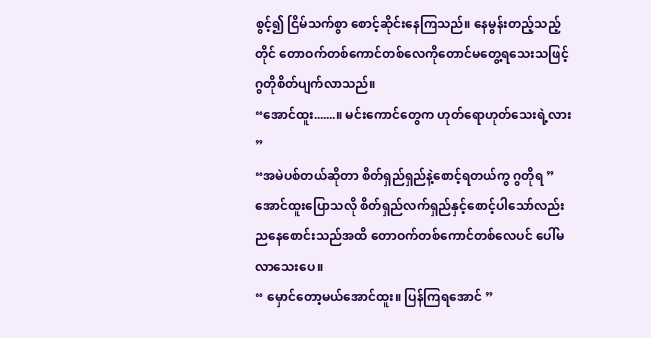စွင့်၍ ငြိမ်သက်စွာ စောင့်ဆိုင်းနေကြသည်။ နေမွန်းတည့်သည့်တိုင် တောဝက်တစ်ကောင်တစ်လေကိုတောင်မတွေ့ရသေးသဖြင့် ဂွတိုစိတ်ပျက်လာသည်။
“အောင်ထူး.......။ မင်းကောင်တွေက ဟုတ်ရောဟုတ်သေးရဲ့လား ”
“အမဲပစ်တယ်ဆိုတာ စိတ်ရှည်ရှည်နဲ့စောင့်ရတယ်ကွ ဂွတိုရ ”
အောင်ထူးပြောသလို စိတ်ရှည်လက်ရှည်နှင့်စောင့်ပါသော်လည်း ညနေစောင်းသည်အထိ တောဝက်တစ်ကောင်တစ်လေပင် ပေါ်မလာသေးပေ။
“ မှောင်တော့မယ်အောင်ထူး။ ပြန်ကြရအောင် ”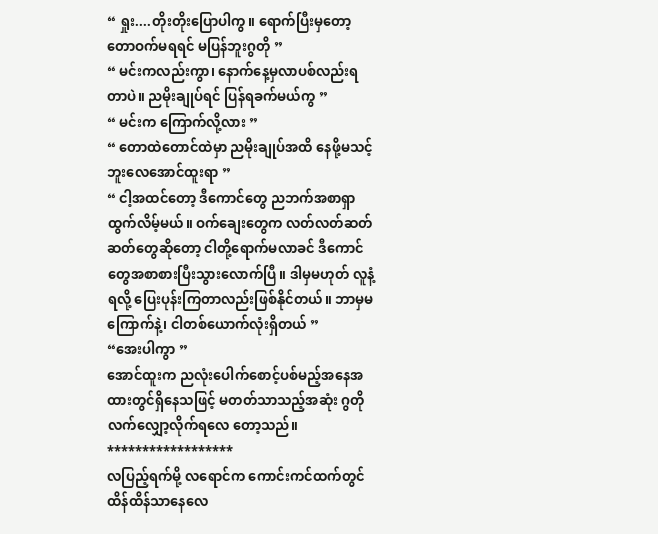“ ရှုး....တိုးတိုးပြောပါကွ။ ရောက်ပြီးမှတော့ တောဝက်မရရင် မပြန်ဘူးဂွတို ”
“ မင်းကလည်းကွာ၊ နောက်နေ့မှလာပစ်လည်းရတာပဲ။ ညမိုးချုပ်ရင် ပြန်ရခက်မယ်ကွ ”
“ မင်းက ကြောက်လို့လား ”
“ တောထဲတောင်ထဲမှာ ညမိုးချုပ်အထိ နေဖို့မသင့်ဘူးလေအောင်ထူးရာ ”
“ ငါ့အထင်တော့ ဒီကောင်တွေ ညဘက်အစာရှာထွက်လိမ့်မယ်။ ဝက်ချေးတွေက လတ်လတ်ဆတ်ဆတ်တွေဆိုတော့ ငါတို့ရောက်မလာခင် ဒီကောင်တွေအစာစားပြီးသွားလောက်ပြီ။ ဒါမှမဟုတ် လူနံ့ရလို့ ပြေးပုန်းကြတာလည်းဖြစ်နိုင်တယ်။ ဘာမှမကြောက်နဲ့၊ ငါတစ်ယောက်လုံးရှိတယ် ”
“အေးပါကွာ ”
အောင်ထူးက ညလုံးပေါက်စောင့်ပစ်မည့်အနေအထားတွင်ရှိနေသဖြင့် မတတ်သာသည့်အဆုံး ဂွတို လက်လျှော့လိုက်ရလေ တော့သည်။
******************
လပြည့်ရက်မို့ လရောင်က ကောင်းကင်ထက်တွင် ထိန်ထိန်သာနေလေ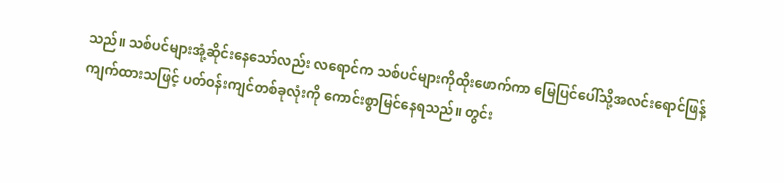သည်။ သစ်ပင်များအုံ့ဆိုင်းနေသော်လည်း လရောင်က သစ်ပင်များကိုထိုးဖောက်ကာ မြေပြင်ပေါ်သို့အလင်းရောင်ဖြန့်ကျက်ထားသဖြင့် ပတ်ဝန်းကျင်တစ်ခုလုံးကို ကောင်းစွာမြင်နေရသည်။ တွင်း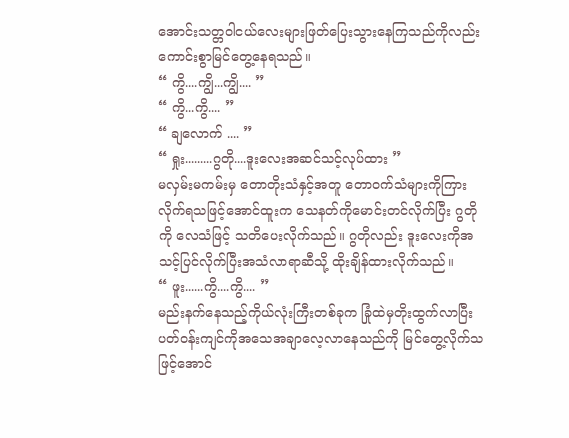အောင်းသတ္တဝါငယ်လေးများဖြတ်ပြေးသွားနေကြသည်ကိုလည်း ကောင်းစွာမြင်တွေ့နေရသည်။
“ ကွိ....ကျွိ...ကျွိ.... ”
“ ကွိ...ကွိ.... ”
“ ချလောက် .... ”
“ ရှုး.........ဂွတို....ဒူးလေးအဆင်သင့်လုပ်ထား ”
မလှမ်းမကမ်းမှ တောတိုးသံနှင့်အတူ တောဝက်သံများကိုကြားလိုက်ရသဖြင့်အောင်ထူးက သေနတ်ကိုမောင်းတင်လိုက်ပြီး ဂွတိုကို လေသံဖြင့် သတိပေးလိုက်သည်။ ဂွတိုလည်း ဒူးလေးကိုအသင့်ပြင်လိုက်ပြီးအသံလာရာဆီသို့ ထိုးချိန်ထားလိုက်သည်။
“ ဖူး......ကွိ....ကွိ.... ”
မည်းနက်နေသည့်ကိုယ်လုံးကြီးတစ်ခုက ခြုံထဲမှတိုးထွက်လာပြီး ပတ်ဝန်းကျင်ကိုအသေအချာလေ့လာနေသည်ကို မြင်တွေ့လိုက်သဖြင့်အောင်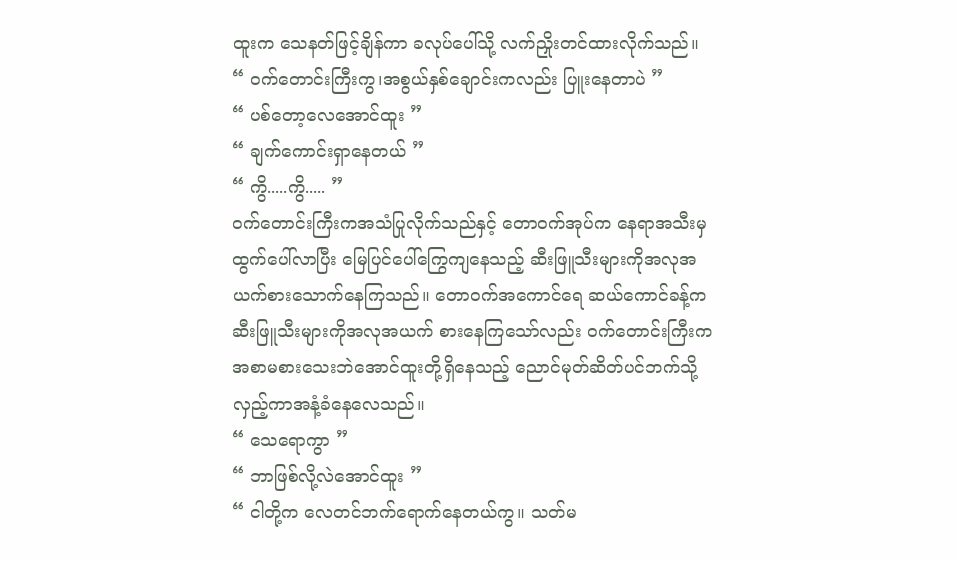ထူးက သေနတ်ဖြင့်ချိန်ကာ ခလုပ်ပေါ်သို့ လက်ညှိုးတင်ထားလိုက်သည်။
“ ဝက်တောင်းကြီးကွ၊အစွယ်နှစ်ချောင်းကလည်း ပြူးနေတာပဲ ”
“ ပစ်တော့လေအောင်ထူး ”
“ ချက်ကောင်းရှာနေတယ် ”
“ ကွိ.....ကွိ..... ”
ဝက်တောင်းကြီးကအသံပြုလိုက်သည်နှင့် တောဝက်အုပ်က နေရာအသီးမှထွက်ပေါ်လာပြီး မြေပြင်ပေါ်ကြွေကျနေသည့် ဆီးဖြူသီးများကိုအလုအယက်စားသောက်နေကြသည်။ တောဝက်အကောင်ရေ ဆယ်ကောင်ခန့်က ဆီးဖြူသီးများကိုအလုအယက် စားနေကြသော်လည်း ဝက်တောင်းကြီးကအစာမစားသေးဘဲအောင်ထူးတို့ရှိနေသည့် ညောင်မုတ်ဆိတ်ပင်ဘက်သို့လှည့်ကာအနံ့ခံနေလေသည်။
“ သေရောကွာ ”
“ ဘာဖြစ်လို့လဲအောင်ထူး ”
“ ငါတို့က လေတင်ဘက်ရောက်နေတယ်ကွ။ သတ်မ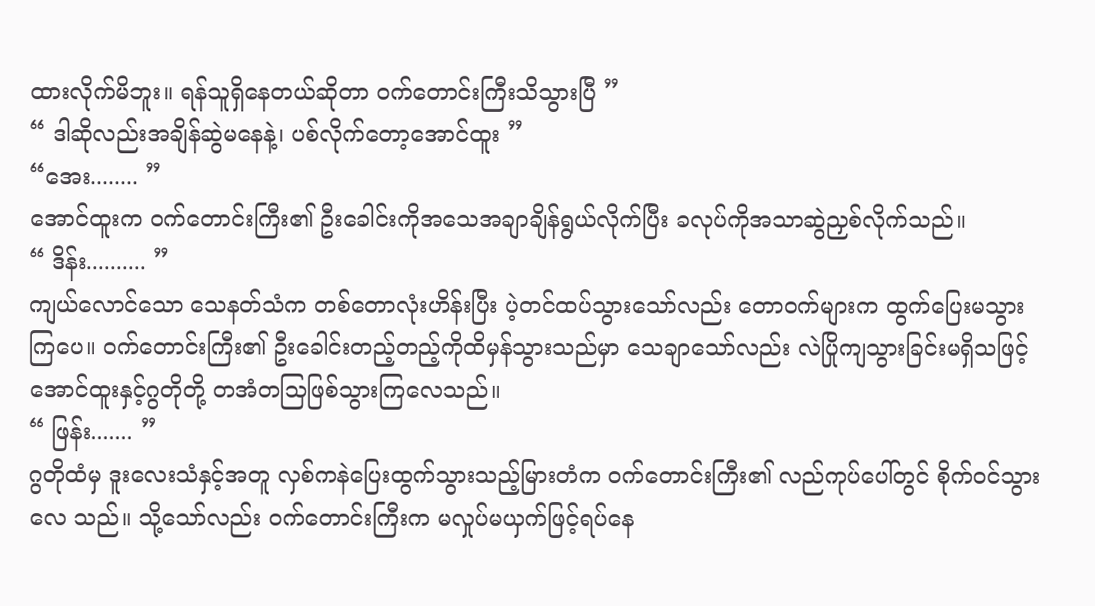ထားလိုက်မိဘူး။ ရန်သူရှိနေတယ်ဆိုတာ ဝက်တောင်းကြီးသိသွားပြီ ”
“ ဒါဆိုလည်းအချိန်ဆွဲမနေနဲ့၊ ပစ်လိုက်တော့အောင်ထူး ”
“အေး........ ”
အောင်ထူးက ဝက်တောင်းကြီး၏ ဦးခေါင်းကိုအသေအချာချိန်ရွယ်လိုက်ပြီး ခလုပ်ကိုအသာဆွဲညှစ်လိုက်သည်။
“ ဒိန်း.......... ”
ကျယ်လောင်သော သေနတ်သံက တစ်တောလုံးဟိန်းပြီး ပဲ့တင်ထပ်သွားသော်လည်း တောဝက်များက ထွက်ပြေးမသွားကြပေ။ ဝက်တောင်းကြီး၏ ဦးခေါင်းတည့်တည့်ကိုထိမှန်သွားသည်မှာ သေချာသော်လည်း လဲပြိုကျသွားခြင်းမရှိသဖြင့်အောင်ထူးနှင့်ဂွတိုတို့ တအံတသြဖြစ်သွားကြလေသည်။
“ ဖြန်း....... ”
ဂွတိုထံမှ ဒူးလေးသံနှင့်အတူ လှစ်ကနဲပြေးထွက်သွားသည့်မြားတံက ဝက်တောင်းကြီး၏ လည်ကုပ်ပေါ်တွင် စိုက်ဝင်သွားလေ သည်။ သို့သော်လည်း ဝက်တောင်းကြီးက မလှုပ်မယှက်ဖြင့်ရပ်နေ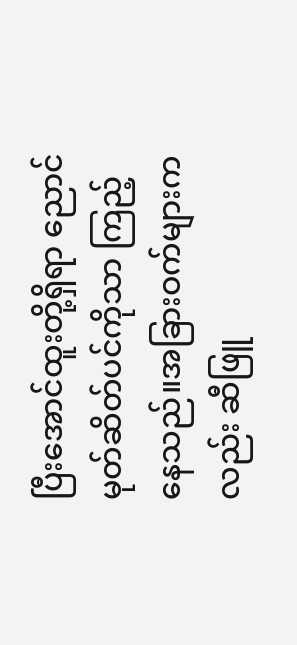ပြီးအောင်ထူးတို့ရှိရာ ညောင်မုတ်ဆိတ်ပင်ကိုသာ ကြည့်နေသည်။အခြားဝက်များကလည်း ဆီဖြူ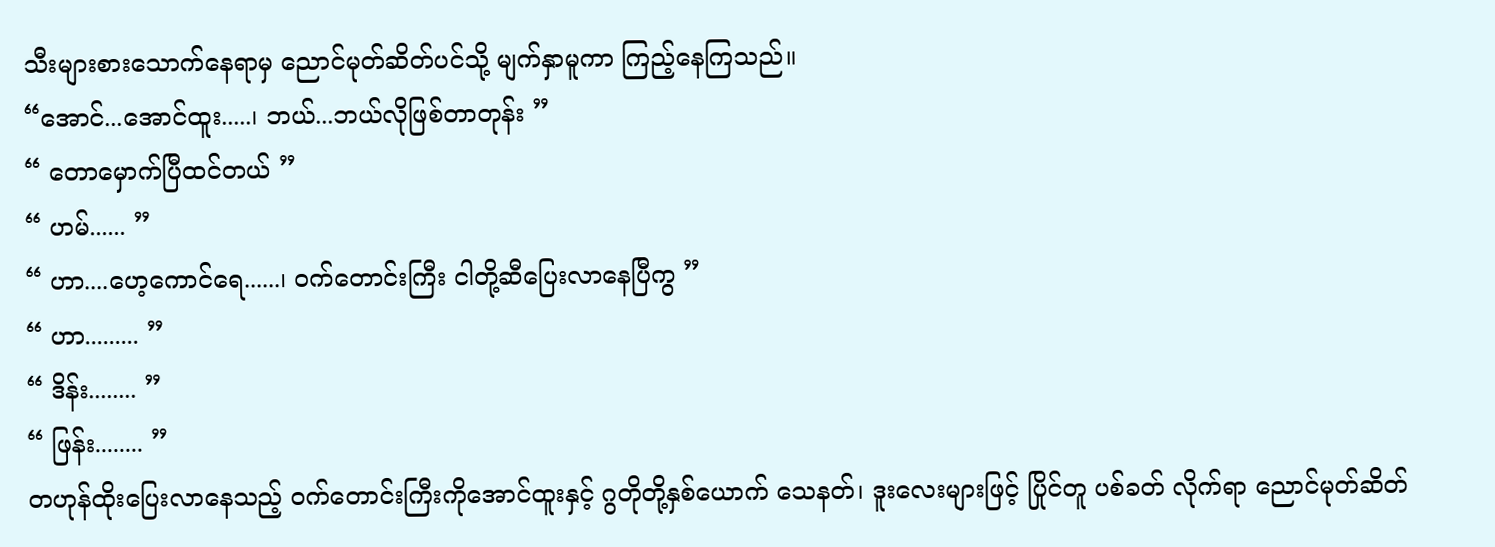သီးများစားသောက်နေရာမှ ညောင်မုတ်ဆိတ်ပင်သို့ မျက်နှာမူကာ ကြည့်နေကြသည်။
“အောင်...အောင်ထူး.....၊ ဘယ်...ဘယ်လိုဖြစ်တာတုန်း ”
“ တောမှောက်ပြီထင်တယ် ”
“ ဟမ်...... ”
“ ဟာ....ဟေ့ကောင်ရေ......၊ ဝက်တောင်းကြီး ငါတို့ဆီပြေးလာနေပြီကွ ”
“ ဟာ......... ”
“ ဒိန်း........ ”
“ ဖြန်း........ ”
တဟုန်ထိုးပြေးလာနေသည့် ဝက်တောင်းကြီးကိုအောင်ထူးနှင့် ဂွတိုတို့နှစ်ယောက် သေနတ်၊ ဒူးလေးများဖြင့် ပြိုင်တူ ပစ်ခတ် လိုက်ရာ ညောင်မုတ်ဆိတ်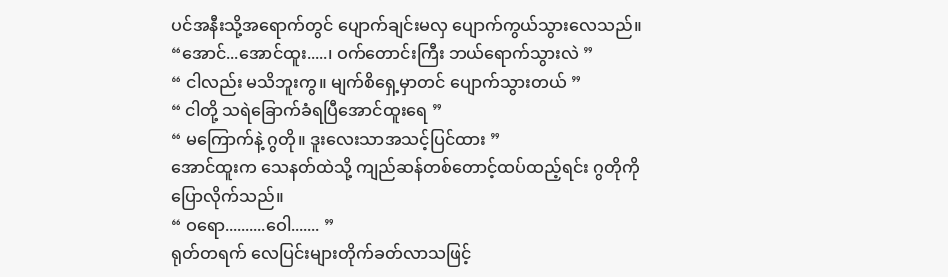ပင်အနီးသို့အရောက်တွင် ပျောက်ချင်းမလှ ပျောက်ကွယ်သွားလေသည်။
“အောင်...အောင်ထူး.....၊ ဝက်တောင်းကြီး ဘယ်ရောက်သွားလဲ ”
“ ငါလည်း မသိဘူးကွ။ မျက်စိရှေ့မှာတင် ပျောက်သွားတယ် ”
“ ငါတို့ သရဲခြောက်ခံရပြီအောင်ထူးရေ ”
“ မကြောက်နဲ့ ဂွတို။ ဒူးလေးသာအသင့်ပြင်ထား ”
အောင်ထူးက သေနတ်ထဲသို့ ကျည်ဆန်တစ်တောင့်ထပ်ထည့်ရင်း ဂွတိုကို ပြောလိုက်သည်။
“ ဝရော..........ဝေါ....... ”
ရုတ်တရက် လေပြင်းများတိုက်ခတ်လာသဖြင့်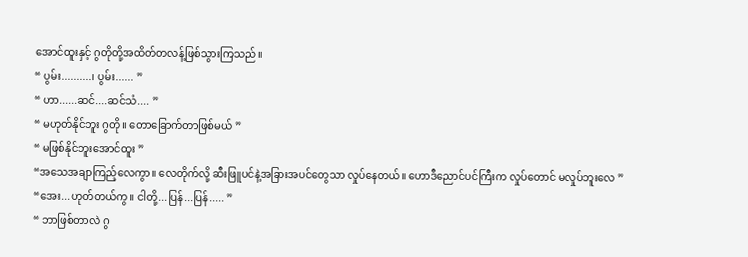အောင်ထူးနှင့် ဂွတိုတို့အထိတ်တလန့်ဖြစ်သွားကြသည်။
“ ပွမ်း..........၊ ပွမ်း...... ”
“ ဟာ......ဆင်....ဆင်သံ.... ”
“ မဟုတ်နိုင်ဘူး ဂွတို။ တောခြောက်တာဖြစ်မယ် ”
“ မဖြစ်နိုင်ဘူးအောင်ထူး ”
“အသေအချာကြည့်လေကွာ။ လေတိုက်လို့ ဆီးဖြူပင်နဲ့အခြားအပင်တွေသာ လှုပ်နေတယ်။ ဟောဒီညောင်ပင်ကြီးက လှုပ်တောင် မလှုပ်ဘူးလေ ”
“အေး...ဟုတ်တယ်ကွ။ ငါတို့...ပြန်...ပြန်..... ”
“ ဘာဖြစ်တာလဲ ဂွ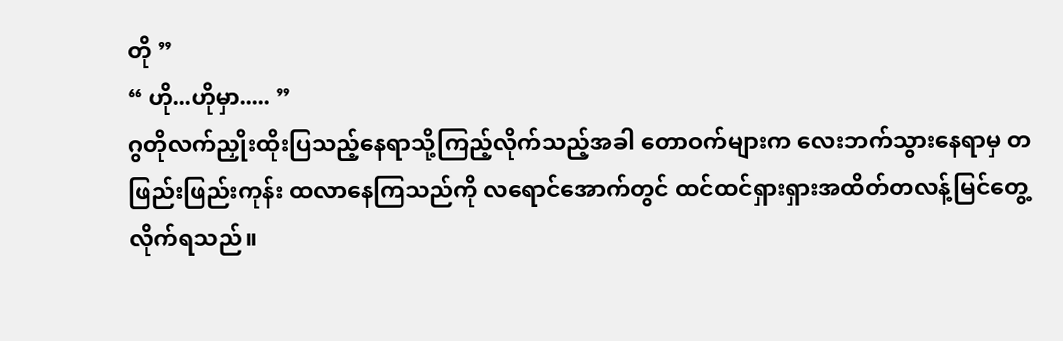တို ”
“ ဟို...ဟိုမှာ..... ”
ဂွတိုလက်ညှိုးထိုးပြသည့်နေရာသို့ကြည့်လိုက်သည့်အခါ တောဝက်များက လေးဘက်သွားနေရာမှ တဖြည်းဖြည်းကုန်း ထလာနေကြသည်ကို လရောင်အောက်တွင် ထင်ထင်ရှားရှားအထိတ်တလန့်မြင်တွေ့လိုက်ရသည်။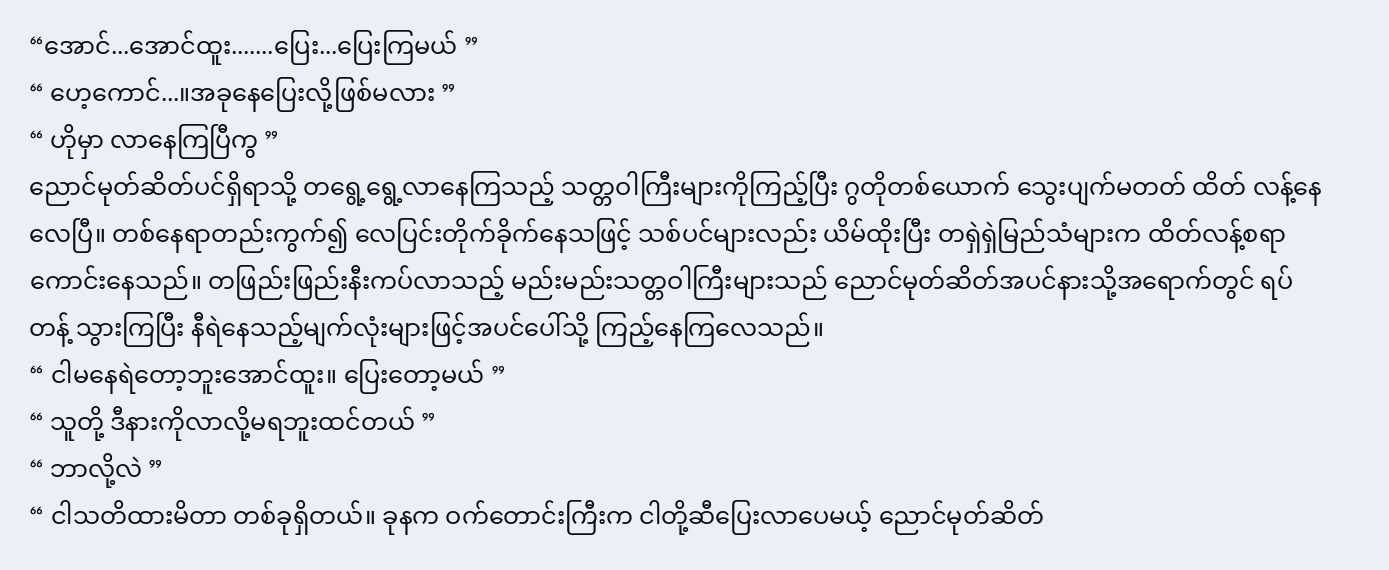“အောင်...အောင်ထူး.......ပြေး...ပြေးကြမယ် ”
“ ဟေ့ကောင်...။အခုနေပြေးလို့ဖြစ်မလား ”
“ ဟိုမှာ လာနေကြပြီကွ ”
ညောင်မုတ်ဆိတ်ပင်ရှိရာသို့ တရွေ့ရွေ့လာနေကြသည့် သတ္တဝါကြီးများကိုကြည့်ပြီး ဂွတိုတစ်ယောက် သွေးပျက်မတတ် ထိတ် လန့်နေလေပြီ။ တစ်နေရာတည်းကွက်၍ လေပြင်းတိုက်ခိုက်နေသဖြင့် သစ်ပင်များလည်း ယိမ်ထိုးပြီး တရှဲရှဲမြည်သံများက ထိတ်လန့်စရာ ကောင်းနေသည်။ တဖြည်းဖြည်းနီးကပ်လာသည့် မည်းမည်းသတ္တဝါကြီးများသည် ညောင်မုတ်ဆိတ်အပင်နားသို့အရောက်တွင် ရပ်တန့် သွားကြပြီး နီရဲနေသည့်မျက်လုံးများဖြင့်အပင်ပေါ်သို့ ကြည့်နေကြလေသည်။
“ ငါမနေရဲတော့ဘူးအောင်ထူး။ ပြေးတော့မယ် ”
“ သူတို့ ဒီနားကိုလာလို့မရဘူးထင်တယ် ”
“ ဘာလို့လဲ ”
“ ငါသတိထားမိတာ တစ်ခုရှိတယ်။ ခုနက ဝက်တောင်းကြီးက ငါတို့ဆီပြေးလာပေမယ့် ညောင်မုတ်ဆိတ်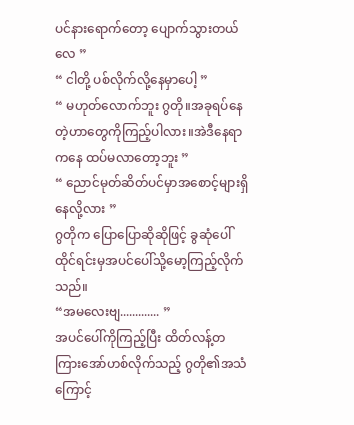ပင်နားရောက်တော့ ပျောက်သွားတယ်လေ ”
“ ငါတို့ ပစ်လိုက်လို့နေမှာပေါ့ ”
“ မဟုတ်လောက်ဘူး ဂွတို။အခုရပ်နေတဲ့ဟာတွေကိုကြည့်ပါလား။အဲဒီနေရာကနေ ထပ်မလာတော့ဘူး ”
“ ညောင်မုတ်ဆိတ်ပင်မှာအစောင့်များရှိနေလို့လား ”
ဂွတိုက ပြောပြောဆိုဆိုဖြင့် ခွဆုံပေါ်ထိုင်ရင်းမှအပင်ပေါ်သို့မော့ကြည့်လိုက်သည်။
“အမလေးဗျ............. ”
အပင်ပေါ်ကိုကြည့်ပြီး ထိတ်လန့်တကြားအော်ဟစ်လိုက်သည့် ဂွတို၏အသံကြောင့်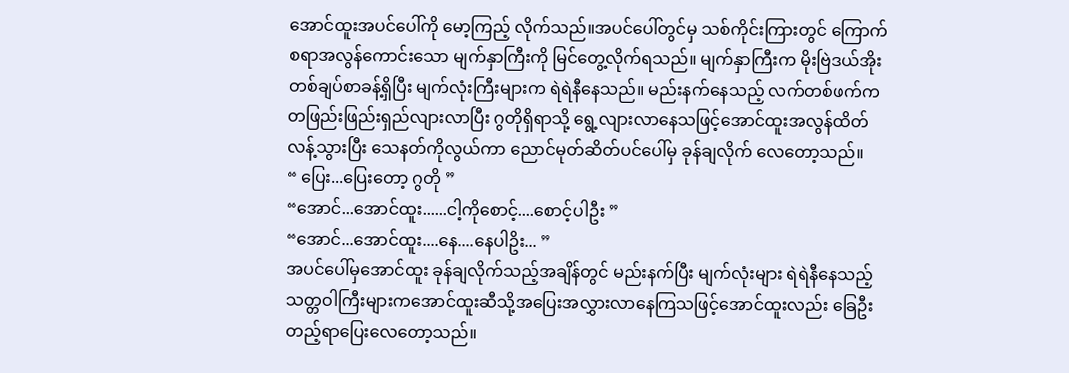အောင်ထူးအပင်ပေါ်ကို မော့ကြည့် လိုက်သည်။အပင်ပေါ်တွင်မှ သစ်ကိုင်းကြားတွင် ကြောက်စရာအလွန်ကောင်းသော မျက်နှာကြီးကို မြင်တွေ့လိုက်ရသည်။ မျက်နှာကြီးက မိုးဗြဲဒယ်အိုးတစ်ချပ်စာခန့်ရှိပြီး မျက်လုံးကြီးများက ရဲရဲနီနေသည်။ မည်းနက်နေသည့် လက်တစ်ဖက်က တဖြည်းဖြည်းရှည်လျားလာပြီး ဂွတိုရှိရာသို့ ရွေ့လျားလာနေသဖြင့်အောင်ထူးအလွန်ထိတ်လန့်သွားပြီး သေနတ်ကိုလွယ်ကာ ညောင်မုတ်ဆိတ်ပင်ပေါ်မှ ခုန်ချလိုက် လေတော့သည်။
“ ပြေး...ပြေးတော့ ဂွတို ”
“အောင်...အောင်ထူး......ငါ့ကိုစောင့်....စောင့်ပါဦး ”
“အောင်...အောင်ထူး....နေ....နေပါဥိး... ”
အပင်ပေါ်မှအောင်ထူး ခုန်ချလိုက်သည့်အချိန်တွင် မည်းနက်ပြီး မျက်လုံးများ ရဲရဲနီနေသည့် သတ္တဝါကြီးများကအောင်ထူးဆီသို့အပြေးအလွှားလာနေကြသဖြင့်အောင်ထူးလည်း ခြေဦးတည့်ရာပြေးလေတော့သည်။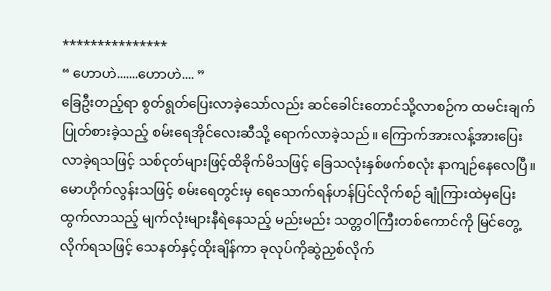***************
“ ဟောဟဲ.......ဟောဟဲ.... ”
ခြေဦးတည့်ရာ စွတ်ရွတ်ပြေးလာခဲ့သော်လည်း ဆင်ခေါင်းတောင်သို့လာစဉ်က ထမင်းချက်ပြုတ်စားခဲ့သည့် စမ်းရေအိုင်လေးဆီသို့ ရောက်လာခဲ့သည်။ ကြောက်အားလန့်အားပြေးလာခဲ့ရသဖြင့် သစ်ငုတ်များဖြင့်ထိခိုက်မိသဖြင့် ခြေသလုံးနှစ်ဖက်စလုံး နာကျဉ်နေလေပြီ။ မောဟိုက်လွန်းသဖြင့် စမ်းရေတွင်းမှ ရေသောက်ရန်ဟန်ပြင်လိုက်စဉ် ချုံကြားထဲမှပြေးထွက်လာသည့် မျက်လုံးများနီရဲနေသည့် မည်းမည်း သတ္တဝါကြီးတစ်ကောင်ကို မြင်တွေ့လိုက်ရသဖြင့် သေနတ်နှင့်ထိုးချိန်ကာ ခုလုပ်ကိုဆွဲညှစ်လိုက်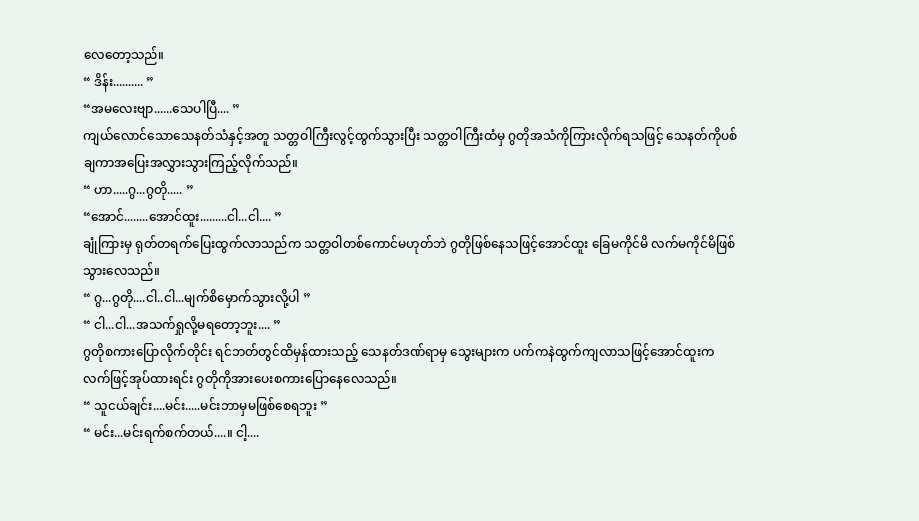လေတော့သည်။
“ ဒိန်း.......... ”
“အမလေးဗျာ......သေပါပြီ.... ”
ကျယ်လောင်သောသေနတ်သံနှင့်အတူ သတ္တဝါကြီးလွင့်ထွက်သွားပြီး သတ္တဝါကြီးထံမှ ဂွတိုအသံကိုကြားလိုက်ရသဖြင့် သေနတ်ကိုပစ်ချကာအပြေးအလွှားသွားကြည့်လိုက်သည်။
“ ဟာ.....ဂွ...ဂွတို..... ”
“အောင်........အောင်ထူး.........ငါ...ငါ.... ”
ချုံကြားမှ ရုတ်တရက်ပြေးထွက်လာသည်က သတ္တဝါတစ်ကောင်မဟုတ်ဘဲ ဂွတိုဖြစ်နေသဖြင့်အောင်ထူး ခြေမကိုင်မိ လက်မကိုင်မိဖြစ်သွားလေသည်။
“ ဂွ...ဂွတို....ငါ..ငါ...မျက်စိမှောက်သွားလို့ပါ ”
“ ငါ...ငါ...အသက်ရှုလို့မရတော့ဘူး.... ”
ဂွတိုစကားပြောလိုက်တိုင်း ရင်ဘတ်တွင်ထိမှန်ထားသည့် သေနတ်ဒဏ်ရာမှ သွေးများက ပက်ကနဲထွက်ကျလာသဖြင့်အောင်ထူးက လက်ဖြင့်အုပ်ထားရင်း ဂွတိုကိုအားပေးစကားပြောနေလေသည်။
“ သူငယ်ချင်း....မင်း.....မင်းဘာမှမဖြစ်စေရဘူး ”
“ မင်း...မင်းရက်စက်တယ်....။ ငါ့....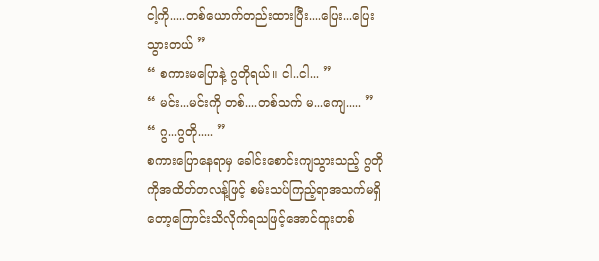ငါ့ကို.....တစ်ယောက်တည်းထားပြီး....ပြေး...ပြေးသွားတယ် ”
“ စကားမပြောနဲ့ ဂွတိုရယ်။ ငါ..ငါ... ”
“ မင်း...မင်းကို တစ်....တစ်သက် မ...ကျေ..... ”
“ ဂွ...ဂွတို..... ”
စကားပြောနေရာမှ ခေါင်းစောင်းကျသွားသည့် ဂွတိုကိုအထိတ်တလန့်ဖြင့် စမ်းသပ်ကြည့်ရာအသက်မရှိတော့ကြောင်းသိလိုက်ရသဖြင့်အောင်ထူးတစ်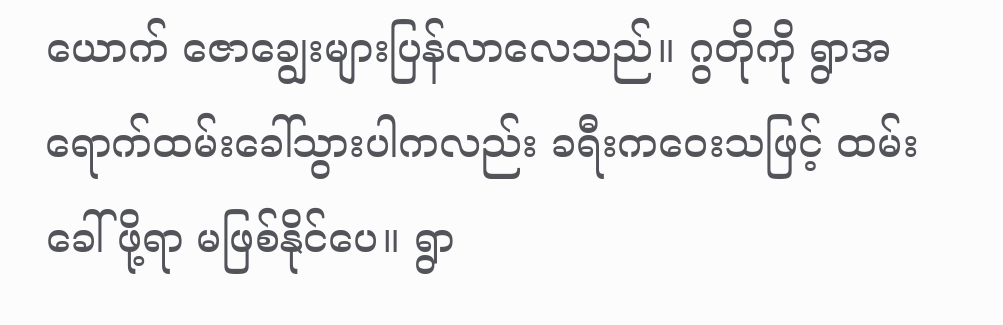ယောက် ဇောချွေးများပြန်လာလေသည်။ ဂွတိုကို ရွာအရောက်ထမ်းခေါ်သွားပါကလည်း ခရီးကဝေးသဖြင့် ထမ်းခေါ်ဖို့ရာ မဖြစ်နိုင်ပေ။ ရွာ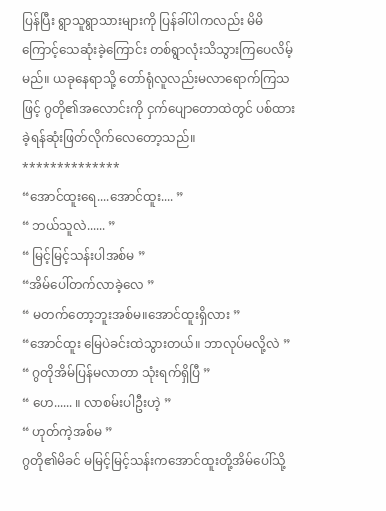ပြန်ပြီး ရွာသူရွာသားများကို ပြန်ခါ်ပါကလည်း မိမိကြောင့်သေဆုံးခဲ့ကြောင်း တစ်ရွာလုံးသိသွားကြပေလိမ့်မည်။ ယခုနေရာသို့ တော်ရုံလူလည်းမလာရောက်ကြသဖြင့် ဂွတို၏အလောင်းကို ငှက်ပျောတောထဲတွင် ပစ်ထားခဲ့ရန်ဆုံးဖြတ်လိုက်လေတော့သည်။
**************
“အောင်ထူးရေ....အောင်ထူး.... ”
“ ဘယ်သူလဲ...... ”
“ မြင့်မြင့်သန်းပါအစ်မ ”
“အိမ်ပေါ်တက်လာခဲ့လေ ”
“ မတက်တော့ဘူးအစ်မ။အောင်ထူးရှိလား ”
“အောင်ထူး မြေပဲခင်းထဲသွားတယ်။ ဘာလုပ်မလို့လဲ ”
“ ဂွတိုအိမ်ပြန်မလာတာ သုံးရက်ရှိပြီ ”
“ ဟေ...... ။ လာစမ်းပါဦးဟဲ့ ”
“ ဟုတ်ကဲ့အစ်မ ”
ဂွတို၏မိခင် မမြင့်မြင့်သန်းကအောင်ထူးတို့အိမ်ပေါ်သို့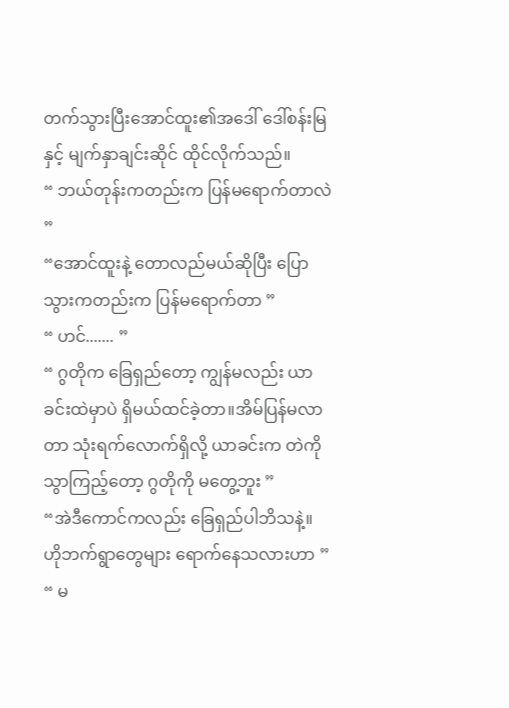တက်သွားပြီးအောင်ထူး၏အဒေါ် ဒေါ်စန်းမြနှင့် မျက်နှာချင်းဆိုင် ထိုင်လိုက်သည်။
“ ဘယ်တုန်းကတည်းက ပြန်မရောက်တာလဲ ”
“အောင်ထူးနဲ့ တောလည်မယ်ဆိုပြီး ပြောသွားကတည်းက ပြန်မရောက်တာ ”
“ ဟင်....... ”
“ ဂွတိုက ခြေရှည်တော့ ကျွန်မလည်း ယာခင်းထဲမှာပဲ ရှိမယ်ထင်ခဲ့တာ။အိမ်ပြန်မလာတာ သုံးရက်လောက်ရှိလို့ ယာခင်းက တဲကို သွာကြည့်တော့ ဂွတိုကို မတွေ့ဘူး ”
“အဲဒီကောင်ကလည်း ခြေရှည်ပါဘိသနဲ့။ ဟိုဘက်ရွာတွေများ ရောက်နေသလားဟာ ”
“ မ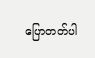ပြောတတ်ပါ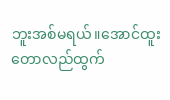ဘူးအစ်မရယ်။အောင်ထူးတောလည်ထွက်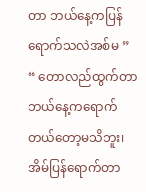တာ ဘယ်နေ့ကပြန်ရောက်သလဲအစ်မ ”
“ တောလည်ထွက်တာဘယ်နေ့ကရောက်တယ်တော့မသိဘူး၊အိမ်ပြန်ရောက်တာ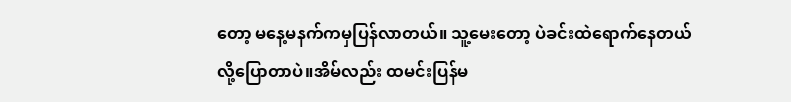တော့ မနေ့မနက်ကမှပြန်လာတယ်။ သူ့မေးတော့ ပဲခင်းထဲရောက်နေတယ်လို့ပြောတာပဲ။အိမ်လည်း ထမင်းပြန်မ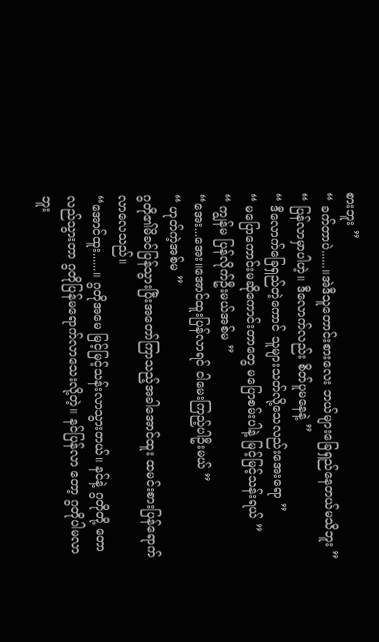စားဘူး ”
“ ခက်တာပဲ......။အဲဒီသူတောင်းစားလေး ဘယ်များခြေရှည်နေတယ်မသိဘူး ”
“ ပြန်လာမှာပါဟဲ့။ ဒီလောက်လည်း စိတ်ပူမနေနဲ့ ”
“ ဒီလောက်ခြေရှည်တဲ့ကောင် သူများသတ်လို့သေလည်းအေးရော ”
“ မပြောကောင်းမဆိုကောင်းတာတွေ မပြောစမ်းပါနဲ့ မြင့်မြင့်သန်းရယ် ”
“ ကျွန်မ ပြန်လိုက်ဦးမယ်အစ်မ ”
“အေး...အေး။အောင်ထူးပြန်လာရင် ငါမေးကြည့်ပါဦးမယ် ”
“ ဟုတ်ကဲ့အစ်မ ”
ဂွတို၏မိခင်ပြန်သွားပြီးအတော်ကြာသည့်အခါအောင်ထူး ထမင်းစားပြန်ရောက်လာလေသည်။
“အောင်ထူး......။ ဂွတိုအမေ မြင့်မြင့်သန်းလာသွားတယ်။ နင်နဲ့ ဂွတိုတို့ တောလည်သွားတာ ဂွတိုပြန်မရောက်လာသေးလို့တဲ့။ နင်ပြန်လာ တော့ ဂွတိုပါမလာဘူး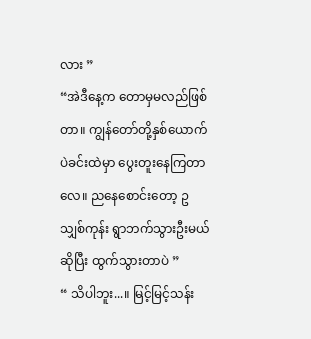လား ”
“အဲဒီနေ့က တောမှမလည်ဖြစ်တာ။ ကျွန်တော်တို့နှစ်ယောက် ပဲခင်းထဲမှာ ပွေးတူးနေကြတာလေ။ ညနေစောင်းတော့ ဥသျှစ်ကုန်း ရွာဘက်သွားဦးမယ်ဆိုပြီး ထွက်သွားတာပဲ ”
“ သိပါဘူး...။ မြင့်မြင့်သန်း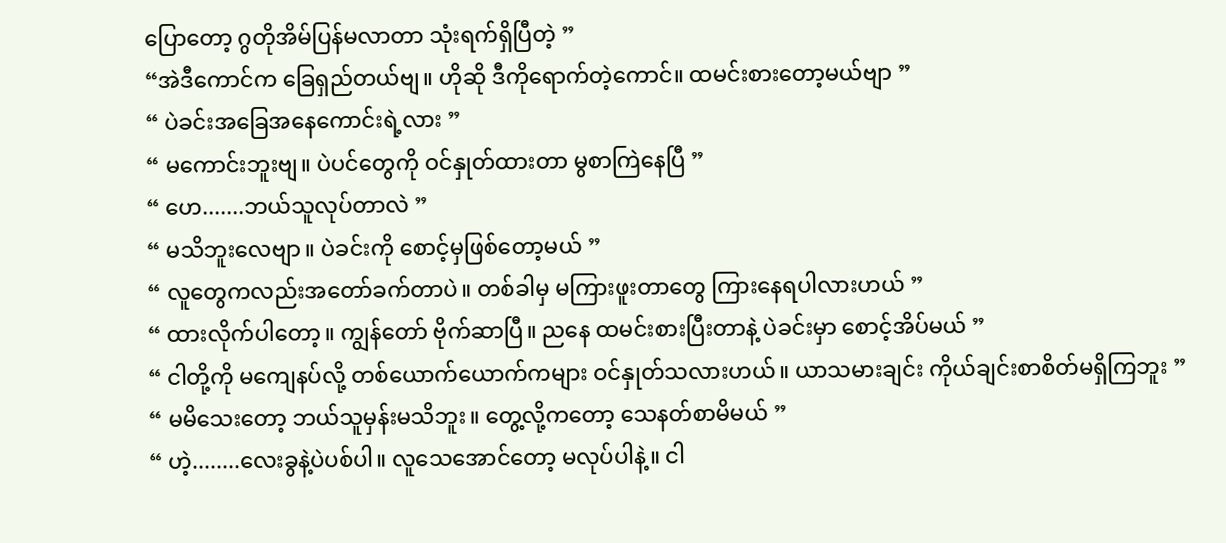ပြောတော့ ဂွတိုအိမ်ပြန်မလာတာ သုံးရက်ရှိပြီတဲ့ ”
“အဲဒီကောင်က ခြေရှည်တယ်ဗျ။ ဟိုဆို ဒီကိုရောက်တဲ့ကောင်။ ထမင်းစားတော့မယ်ဗျာ ”
“ ပဲခင်းအခြေအနေကောင်းရဲ့လား ”
“ မကောင်းဘူးဗျ။ ပဲပင်တွေကို ဝင်နှုတ်ထားတာ မွစာကြဲနေပြီ ”
“ ဟေ.......ဘယ်သူလုပ်တာလဲ ”
“ မသိဘူးလေဗျာ။ ပဲခင်းကို စောင့်မှဖြစ်တော့မယ် ”
“ လူတွေကလည်းအတော်ခက်တာပဲ။ တစ်ခါမှ မကြားဖူးတာတွေ ကြားနေရပါလားဟယ် ”
“ ထားလိုက်ပါတော့။ ကျွန်တော် ဗိုက်ဆာပြီ။ ညနေ ထမင်းစားပြီးတာနဲ့ ပဲခင်းမှာ စောင့်အိပ်မယ် ”
“ ငါတို့ကို မကျေနပ်လို့ တစ်ယောက်ယောက်ကများ ဝင်နှုတ်သလားဟယ်။ ယာသမားချင်း ကိုယ်ချင်းစာစိတ်မရှိကြဘူး ”
“ မမိသေးတော့ ဘယ်သူမှန်းမသိဘူး။ တွေ့လို့ကတော့ သေနတ်စာမိမယ် ”
“ ဟဲ့........လေးခွနဲ့ပဲပစ်ပါ။ လူသေအောင်တော့ မလုပ်ပါနဲ့။ ငါ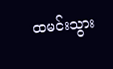ထမင်းသွား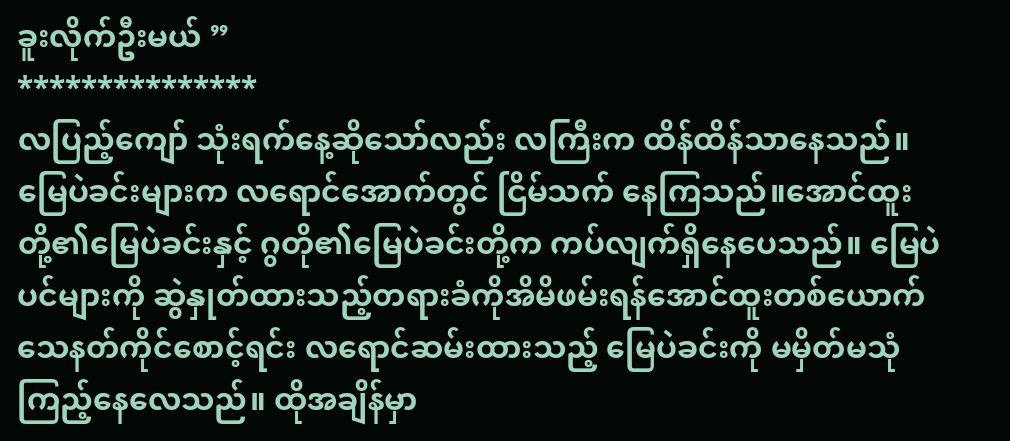ခူးလိုက်ဦးမယ် ”
***************
လပြည့်ကျော် သုံးရက်နေ့ဆိုသော်လည်း လကြီးက ထိန်ထိန်သာနေသည်။ မြေပဲခင်းများက လရောင်အောက်တွင် ငြိမ်သက် နေကြသည်။အောင်ထူးတို့၏မြေပဲခင်းနှင့် ဂွတို၏မြေပဲခင်းတို့က ကပ်လျက်ရှိနေပေသည်။ မြေပဲပင်များကို ဆွဲနှုတ်ထားသည့်တရားခံကိုအိမိဖမ်းရန်အောင်ထူးတစ်ယောက် သေနတ်ကိုင်စောင့်ရင်း လရောင်ဆမ်းထားသည့် မြေပဲခင်းကို မမှိတ်မသုံကြည့်နေလေသည်။ ထိုအချိန်မှာ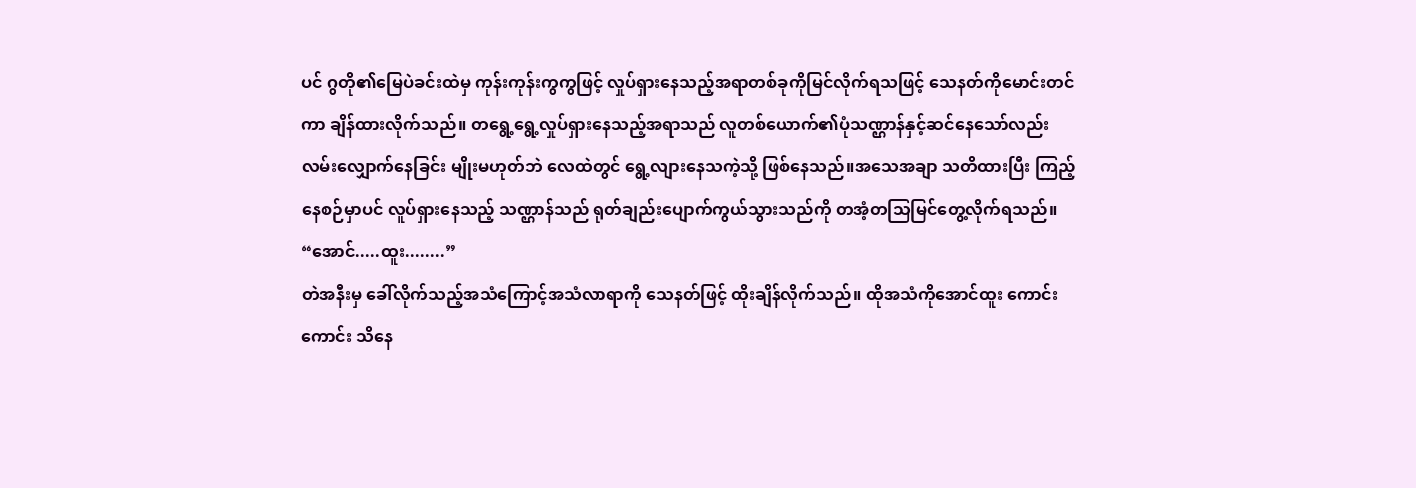ပင် ဂွတို၏မြေပဲခင်းထဲမှ ကုန်းကုန်းကွကွဖြင့် လှုပ်ရှားနေသည့်အရာတစ်ခုကိုမြင်လိုက်ရသဖြင့် သေနတ်ကိုမောင်းတင်ကာ ချိန်ထားလိုက်သည်။ တရွေ့ရွေ့လှုပ်ရှားနေသည့်အရာသည် လူတစ်ယောက်၏ပုံသဏ္ဌာန်နှင့်ဆင်နေသော်လည်း လမ်းလျှောက်နေခြင်း မျိုးမဟုတ်ဘဲ လေထဲတွင် ရွေ့လျားနေသကဲ့သို့ ဖြစ်နေသည်။အသေအချာ သတိထားပြီး ကြည့်နေစဉ်မှာပင် လူပ်ရှားနေသည့် သဏ္ဌာန်သည် ရုတ်ချည်းပျောက်ကွယ်သွားသည်ကို တအံ့တသြမြင်တွေ့လိုက်ရသည်။
“အောင်.....ထူး........”
တဲအနီးမှ ခေါ်လိုက်သည့်အသံကြောင့်အသံလာရာကို သေနတ်ဖြင့် ထိုးချိန်လိုက်သည်။ ထိုအသံကိုအောင်ထူး ကောင်းကောင်း သိနေ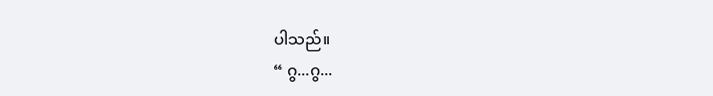ပါသည်။
“ ဂွ...ဂွ...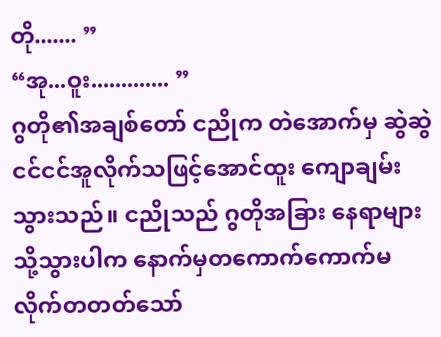တို....... ”
“အု...ဝူး............. ”
ဂွတို၏အချစ်တော် ငညိုက တဲအောက်မှ ဆွဲဆွဲငင်ငင်အူလိုက်သဖြင့်အောင်ထူး ကျောချမ်းသွားသည်။ ငညိုသည် ဂွတိုအခြား နေရာများသို့သွားပါက နောက်မှတကောက်ကောက်မလိုက်တတတ်သော်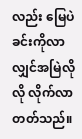လည်း မြေပဲခင်းကိုလာလျှင်အမြဲလိုလို လိုက်လာတတ်သည်။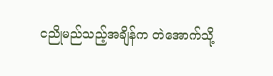ငညိုမည်သည့်အချိန်က တဲအောက်သို့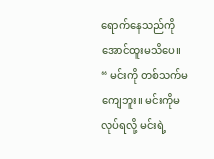ရောက်နေသည်ကိုအောင်ထူးမသိပေ။
“ မင်းကို တစ်သက်မကျေဘူး။ မင်းကိုမလုပ်ရလို့ မင်းရဲ့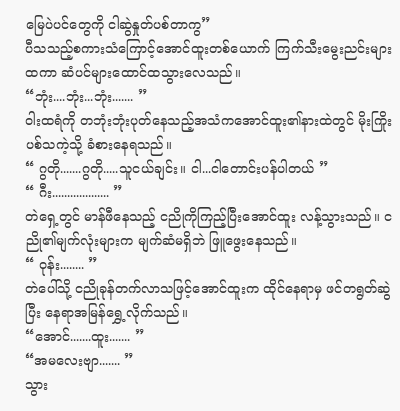မြေပဲပင်တွေကို ငါဆွဲနှုတ်ပစ်တာကွ”
ပီသသည့်စကားသံကြောင့်အောင်ထူးတစ်ယောက် ကြက်သီးမွေးညင်းများထကာ ဆံပင်များထောင်ထသွားလေသည်။
“ဘုံး....ဘုံး...ဘုံး....... ”
ဝါးထရံကို တဘုံးဘုံးပုတ်နေသည့်အသံကအောင်ထူး၏နားထဲတွင် မိုးကြိုးပစ်သကဲ့သို့ ခံစားနေရသည်။
“ ဂွတို.......ဂွတို.....သူငယ်ချင်း။ ငါ...ငါတောင်းပန်ပါတယ် ”
“ ဂီး................... ”
တဲရှေ့တွင် မာန်ဖီနေသည့် ငညိုကိုကြည့်ပြီးအောင်ထူး လန့်သွားသည်။ ငညို၏မျက်လုံးများက မျက်ဆံမရှိဘဲ ဖြူဖွေးနေသည်။
“ ဝုန်း........ ”
တဲပေါ်သို့ ငညိုခုန်တက်လာသဖြင့်အောင်ထူးက ထိုင်နေရာမှ ဖင်တရွတ်ဆွဲပြီး နေရာအမြန်ရွှေ့လိုက်သည်။
“အောင်.......ထူး....... ”
“အမလေးဗျာ....... ”
သွား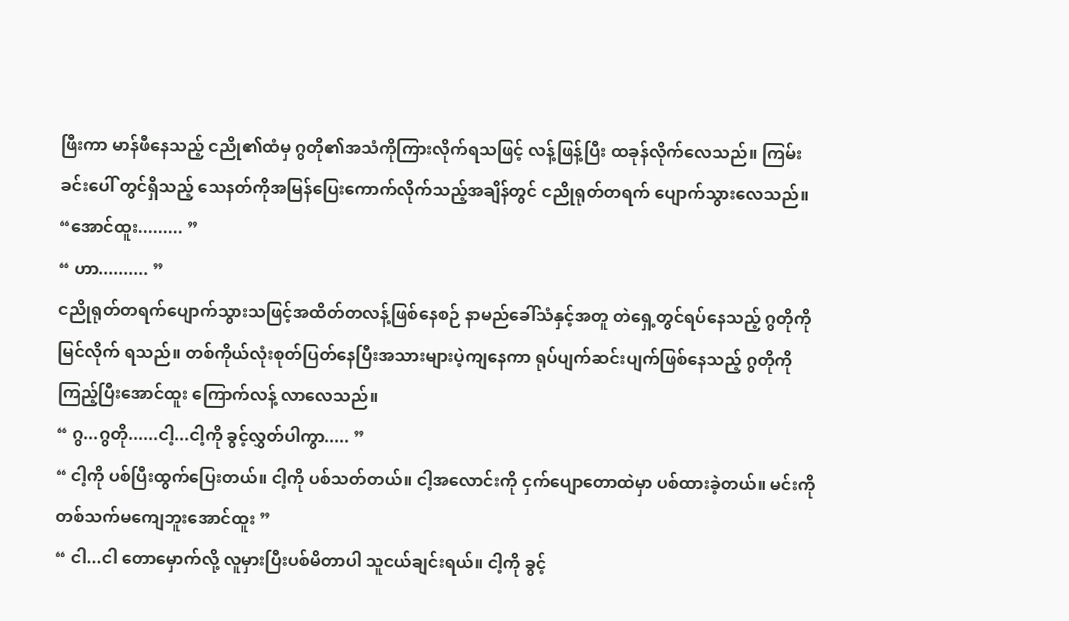ဖြီးကာ မာန်ဖီနေသည့် ငညို၏ထံမှ ဂွတို၏အသံကိုကြားလိုက်ရသဖြင့် လန့်ဖြန့်ပြီး ထခုန်လိုက်လေသည်။ ကြမ်းခင်းပေါ် တွင်ရှိသည့် သေနတ်ကိုအမြန်ပြေးကောက်လိုက်သည့်အချိန်တွင် ငညိုရုတ်တရက် ပျောက်သွားလေသည်။
“အောင်ထူး......... ”
“ ဟာ.......... ”
ငညိုရုတ်တရက်ပျောက်သွားသဖြင့်အထိတ်တလန့်ဖြစ်နေစဉ် နာမည်ခေါ်သံနှင့်အတူ တဲရှေ့တွင်ရပ်နေသည့် ဂွတိုကို မြင်လိုက် ရသည်။ တစ်ကိုယ်လုံးစုတ်ပြတ်နေပြီးအသားများပဲ့ကျနေကာ ရုပ်ပျက်ဆင်းပျက်ဖြစ်နေသည့် ဂွတိုကိုကြည့်ပြီးအောင်ထူး ကြောက်လန့် လာလေသည်။
“ ဂွ...ဂွတို......ငါ့...ငါ့ကို ခွင့်လွှတ်ပါကွာ..... ”
“ ငါ့ကို ပစ်ပြီးထွက်ပြေးတယ်။ ငါ့ကို ပစ်သတ်တယ်။ ငါ့အလောင်းကို ငှက်ပျောတောထဲမှာ ပစ်ထားခဲ့တယ်။ မင်းကို တစ်သက်မကျေဘူးအောင်ထူး ”
“ ငါ...ငါ တောမှောက်လို့ လူမှားပြီးပစ်မိတာပါ သူငယ်ချင်းရယ်။ ငါ့ကို ခွင့်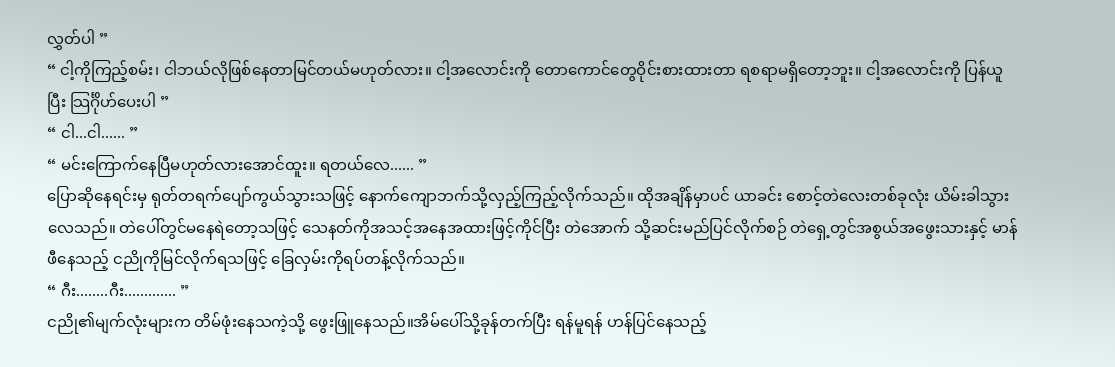လွှတ်ပါ ”
“ ငါ့ကိုကြည့်စမ်း၊ ငါဘယ်လိုဖြစ်နေတာမြင်တယ်မဟုတ်လား။ ငါ့အလောင်းကို တောကောင်တွေဝိုင်းစားထားတာ ရစရာမရှိတော့ဘူး။ ငါ့အလောင်းကို ပြန်ယူပြီး သြင်္ဂိုဟ်ပေးပါ ”
“ ငါ...ငါ...... ”
“ မင်းကြောက်နေပြီမဟုတ်လားအောင်ထူး။ ရတယ်လေ...... ”
ပြောဆိုနေရင်းမှ ရုတ်တရက်ပျော်ကွယ်သွားသဖြင့် နောက်ကျောဘက်သို့လှည့်ကြည့်လိုက်သည်။ ထိုအချိန်မှာပင် ယာခင်း စောင့်တဲလေးတစ်ခုလုံး ယိမ်းခါသွားလေသည်။ တဲပေါ်တွင်မနေရဲတော့သဖြင့် သေနတ်ကိုအသင့်အနေအထားဖြင့်ကိုင်ပြီး တဲအောက် သို့ဆင်းမည်ပြင်လိုက်စဉ် တဲရှေ့တွင်အစွယ်အဖွေးသားနှင့် မာန်ဖီနေသည့် ငညိုကိုမြင်လိုက်ရသဖြင့် ခြေလှမ်းကိုရပ်တန့်လိုက်သည်။
“ ဂီး........ဂီး............. ”
ငညို၏မျက်လုံးများက တိမ်ဖုံးနေသကဲ့သို့ ဖွေးဖြူနေသည်။အိမ်ပေါ်သို့ခုန်တက်ပြီး ရန်မူရန် ဟန်ပြင်နေသည့်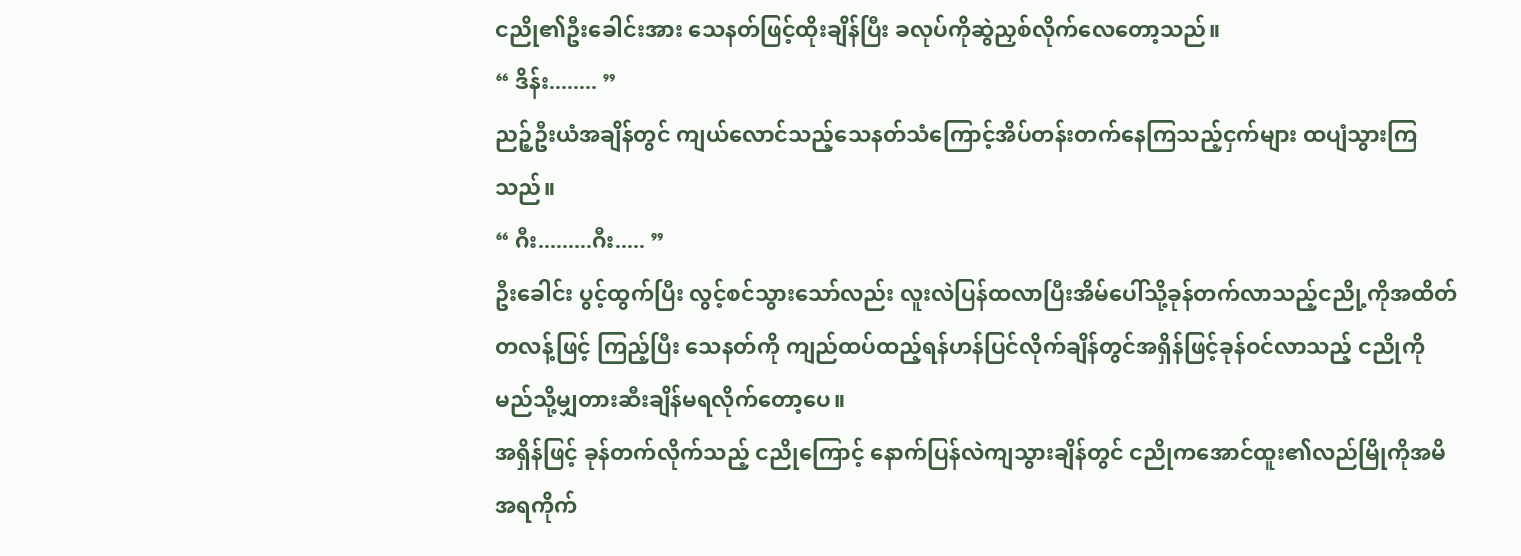ငညို၏ဦးခေါင်းအား သေနတ်ဖြင့်ထိုးချိန်ပြီး ခလုပ်ကိုဆွဲညှစ်လိုက်လေတော့သည်။
“ ဒိန်း........ ”
ညဉ့်ဦးယံအချိန်တွင် ကျယ်လောင်သည့်သေနတ်သံကြောင့်အိပ်တန်းတက်နေကြသည့်ငှက်များ ထပျံသွားကြသည်။
“ ဂီး.........ဂီး..... ”
ဦးခေါင်း ပွင့်ထွက်ပြီး လွင့်စင်သွားသော်လည်း လူးလဲပြန်ထလာပြီးအိမ်ပေါ်သို့ခုန်တက်လာသည့်ငညို့ကိုအထိတ်တလန့်ဖြင့် ကြည့်ပြီး သေနတ်ကို ကျည်ထပ်ထည့်ရန်ဟန်ပြင်လိုက်ချိန်တွင်အရှိန်ဖြင့်ခုန်ဝင်လာသည့် ငညိုကို မည်သို့မျှတားဆီးချိန်မရလိုက်တော့ပေ။
အရှိန်ဖြင့် ခုန်တက်လိုက်သည့် ငညိုကြောင့် နောက်ပြန်လဲကျသွားချိန်တွင် ငညိုကအောင်ထူး၏လည်မြိုကိုအမိအရကိုက်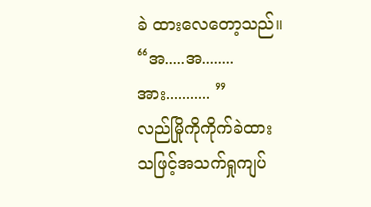ခဲ ထားလေတော့သည်။
“အ.....အ........အား........... ”
လည်မြိုကိုကိုက်ခဲထားသဖြင့်အသက်ရှုကျပ်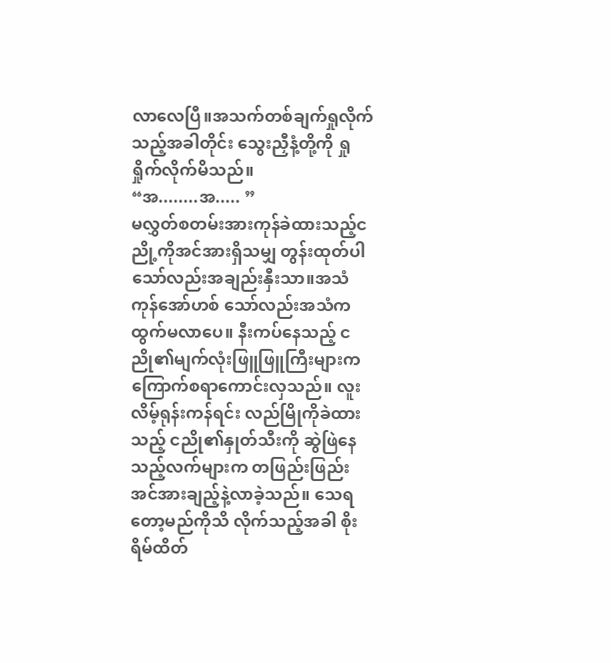လာလေပြီ။အသက်တစ်ချက်ရှုလိုက်သည့်အခါတိုင်း သွေးညှီနံ့တို့ကို ရှုရှိုက်လိုက်မိသည်။
“အ........အ..... ”
မလွှတ်စတမ်းအားကုန်ခဲထားသည့်ငညို့ကိုအင်အားရှိသမျှ တွန်းထုတ်ပါသော်လည်းအချည်းနှီးသာ။အသံကုန်အော်ဟစ် သော်လည်းအသံကထွက်မလာပေ။ နီးကပ်နေသည့် ငညို၏မျက်လုံးဖြူဖြူကြီးများက ကြောက်စရာကောင်းလှသည်။ လူးလိမ့်ရုန်းကန်ရင်း လည်မြိုကိုခဲထားသည့် ငညို၏နှုတ်သီးကို ဆွဲဖြဲနေသည့်လက်များက တဖြည်းဖြည်းအင်အားချည့်နဲ့လာခဲ့သည်။ သေရတော့မည်ကိုသိ လိုက်သည့်အခါ စိုးရိမ်ထိတ်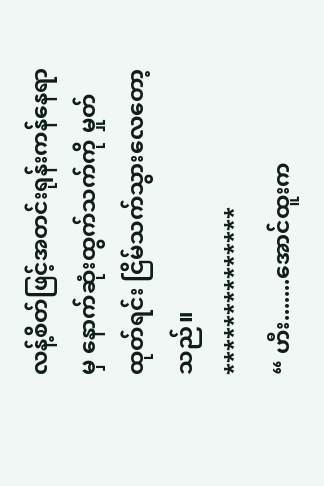လန့်စိတ်ဖြင့်အတင်းရုန်းကန်နေရာမှ နောက်ဆုံးထွက်သက်ကို မှုတ်ထုတ်ရင်း ငြိမ်သက်သွားလေတော့သည်။
**************
“ ဟီး.......အောင်ထူးက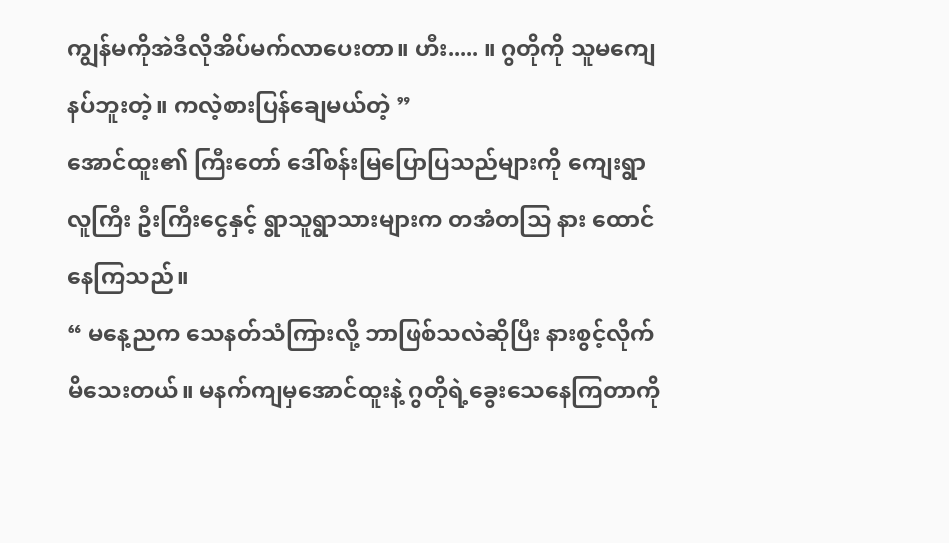ကျွန်မကိုအဲဒီလိုအိပ်မက်လာပေးတာ။ ဟီး..... ။ ဂွတိုကို သူမကျေနပ်ဘူးတဲ့။ ကလဲ့စားပြန်ချေမယ်တဲ့ ”
အောင်ထူး၏ ကြီးတော် ဒေါ်စန်းမြပြောပြသည်များကို ကျေးရွာလူကြီး ဦးကြီးငွေနှင့် ရွာသူရွာသားများက တအံတသြ နား ထောင်နေကြသည်။
“ မနေ့ညက သေနတ်သံကြားလို့ ဘာဖြစ်သလဲဆိုပြီး နားစွင့်လိုက်မိသေးတယ်။ မနက်ကျမှအောင်ထူးနဲ့ ဂွတိုရဲ့ခွေးသေနေကြတာကို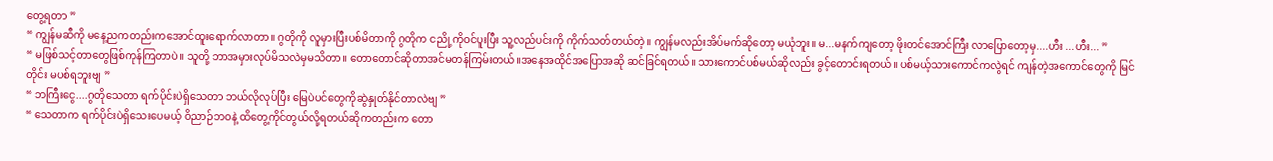တွေ့ရတာ ”
“ ကျွန်မဆီကို မနေ့ညကတည်းကအောင်ထူးရောက်လာတာ။ ဂွတိုကို လူမှားပြီးပစ်မိတာကို ဂွတိုက ငညို့ကိုဝင်ပူးပြီး သူ့လည်ပင်းကို ကိုက်သတ်တယ်တဲ့။ ကျွန်မလည်းအိပ်မက်ဆိုတော့ မယုံဘူး။ မ...မနက်ကျတော့ ဖိုးတင်အောင်ကြီး လာပြောတော့မှ....ဟီး ...ဟီး... ”
“ မဖြစ်သင့်တာတွေဖြစ်ကုန်ကြတာပဲ။ သူတို့ ဘာအမှားလုပ်မိသလဲမှမသိတာ။ တောတောင်ဆိုတာအင်မတန်ကြမ်းတယ်။အနေအထိုင်အပြောအဆို ဆင်ခြင်ရတယ်။ သားကောင်ပစ်မယ်ဆိုလည်း ခွင့်တောင်းရတယ်။ ပစ်မယ့်သားကောင်ကလွဲရင် ကျန်တဲ့အကောင်တွေကို မြင်တိုင်း မပစ်ရဘူးဗျ ”
“ ဘကြီးငွေ....ဂွတိုသေတာ ရက်ပိုင်းပဲရှိသေတာ ဘယ်လိုလုပ်ပြီး မြေပဲပင်တွေကိုဆွဲနှုတ်နိုင်တာလဲဗျ ”
“ သေတာက ရက်ပိုင်းပဲရှိသေးပေမယ့် ဝိညာဉ်ဘဝနဲ့ ထိတွေ့ကိုင်တွယ်လို့ရတယ်ဆိုကတည်းက တော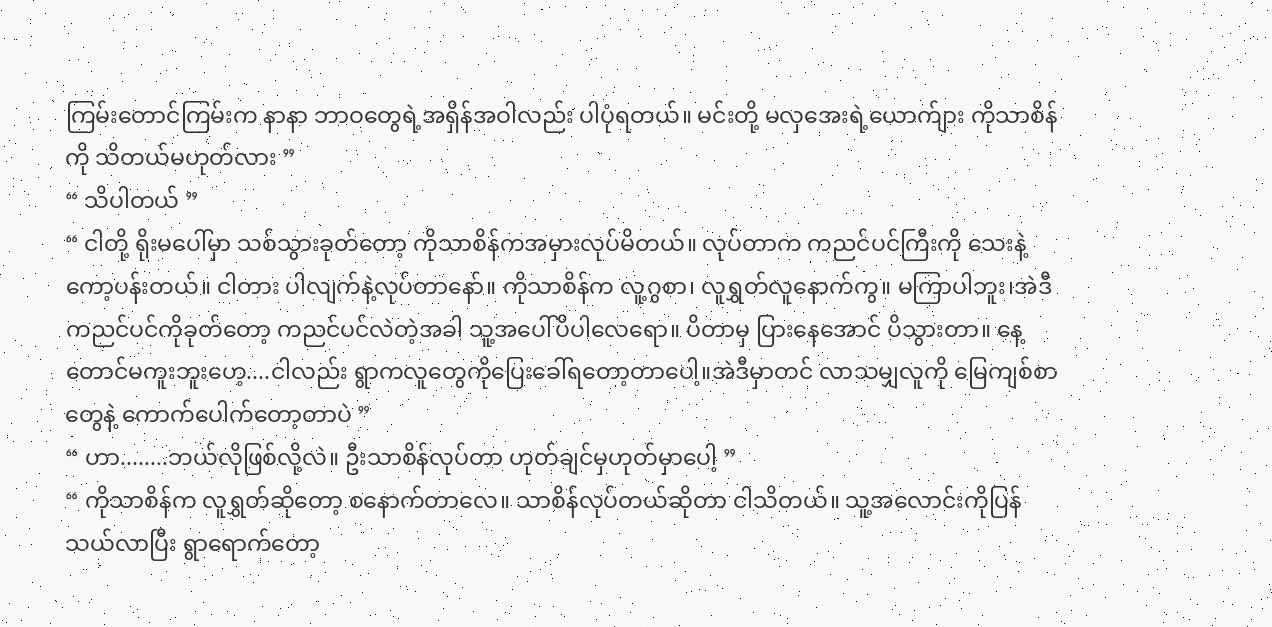ကြမ်းတောင်ကြမ်းက နာနာ ဘာဝတွေရဲ့အရှိန်အဝါလည်း ပါပုံရတယ်။ မင်းတို့ မလှအေးရဲ့ယောက်ျား ကိုသာစိန်ကို သိတယ်မဟုတ်လား ”
“ သိပါတယ် ”
“ ငါတို့ ရိုးမပေါ်မှာ သစ်သွားခုတ်တော့ ကိုသာစိန်ကအမှားလုပ်မိတယ်။ လုပ်တာက ကညင်ပင်ကြီးကို သေးနဲ့ကော့ပန်းတယ်။ ငါတား ပါလျက်နဲ့လုပ်တာနော်။ ကိုသာစိန်က လူ့ဂွစာ၊ လူရွှတ်လူနောက်ကွ။ မကြာပါဘူး၊အဲဒီကညင်ပင်ကိုခုတ်တော့ ကညင်ပင်လဲတဲ့အခါ သူ့အပေါ်ပိပါလေရော။ ပိတာမှ ပြားနေအောင် ပိသွားတာ။ နေ့တောင်မကူးဘူးဟေ့....ငါလည်း ရွာကလူတွေကိုပြေးခေါ်ရတော့တာပေါ့။အဲဒီမှာတင် လာသမျှလူကို မြေကျစ်စာတွေနဲ့ ကောက်ပေါက်တော့တာပဲ ”
“ ဟာ........ဘယ်လိုဖြစ်လို့လဲ။ ဦးသာစိန်လုပ်တာ ဟုတ်ချင်မှဟုတ်မှာပေါ့ ”
“ ကိုသာစိန်က လူရွှတ်ဆိုတော့ စနောက်တာလေ။ သာစိန်လုပ်တယ်ဆိုတာ ငါသိတယ်။ သူ့အလောင်းကိုပြန်သယ်လာပြီး ရွာရောက်တော့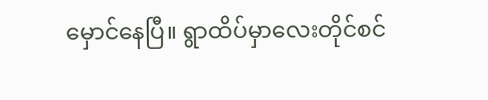မှောင်နေပြီ။ ရွာထိပ်မှာလေးတိုင်စင်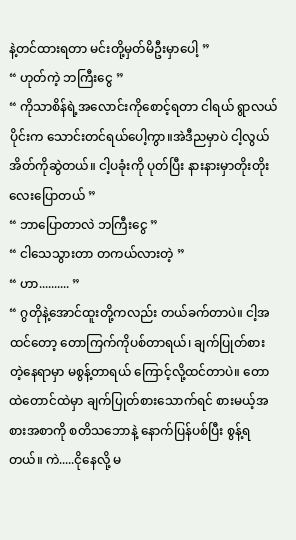နဲ့တင်ထားရတာ မင်းတို့မှတ်မိဦးမှာပေါ့ ”
“ ဟုတ်ကဲ့ ဘကြီးငွေ ”
“ ကိုသာစိန်ရဲ့အလောင်းကိုစောင့်ရတာ ငါရယ် ရွာလယ်ပိုင်းက သောင်းတင်ရယ်ပေါ့ကွာ။အဲဒီညမှာပဲ ငါ့လွယ်အိတ်ကိုဆွဲတယ်။ ငါ့ပခုံးကို ပုတ်ပြီး နားနားမှာတိုးတိုးလေးပြောတယ် ”
“ ဘာပြောတာလဲ ဘကြီးငွေ ”
“ ငါသေသွားတာ တကယ်လားတဲ့ ”
“ ဟာ.......... ”
“ ဂွတိုနဲ့အောင်ထူးတို့ကလည်း တယ်ခက်တာပဲ။ ငါ့အထင်တော့ တောကြက်ကိုပစ်တာရယ်၊ ချက်ပြုတ်စားတဲ့နေရာမှာ မစွန့်တာရယ် ကြောင့်လို့ထင်တာပဲ။ တောထဲတောင်ထဲမှာ ချက်ပြုတ်စားသောက်ရင် စားမယ့်အစားအစာကို စတိသဘောနဲ့ နောက်ပြန်ပစ်ပြီး စွန့်ရတယ်။ ကဲ.....ငိုနေလို့ မ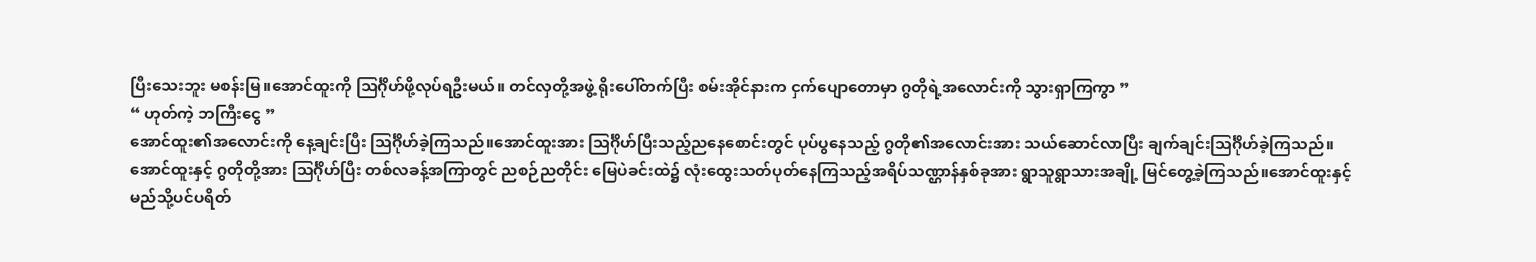ပြီးသေးဘူး မစန်းမြ။အောင်ထူးကို သြင်္ဂိုဟ်ဖို့လုပ်ရဦးမယ်။ တင်လှတို့အဖွဲ့ ရိုးပေါ်တက်ပြီး စမ်းအိုင်နားက ငှက်ပျောတောမှာ ဂွတိုရဲ့အလောင်းကို သွားရှာကြကွာ ”
“ ဟုတ်ကဲ့ ဘကြီးငွေ ”
အောင်ထူး၏အလောင်းကို နေ့ချင်းပြီး သြင်္ဂိုဟ်ခဲ့ကြသည်။အောင်ထူးအား သြင်္ဂိုဟ်ပြီးသည့်ညနေစောင်းတွင် ပုပ်ပွနေသည့် ဂွတို၏အလောင်းအား သယ်ဆောင်လာပြီး ချက်ချင်းသြင်္ဂိုဟ်ခဲ့ကြသည်။
အောင်ထူးနှင့် ဂွတိုတို့အား သြင်္ဂိုဟ်ပြီး တစ်လခန့်အကြာတွင် ညစဉ်ညတိုင်း မြေပဲခင်းထဲ၌ လုံးထွေးသတ်ပုတ်နေကြသည့်အရိပ်သဏ္ဌာန်နှစ်ခုအား ရွာသူရွာသားအချို့ မြင်တွေ့ခဲ့ကြသည်။အောင်ထူးနှင့် မည်သို့ပင်ပရိတ်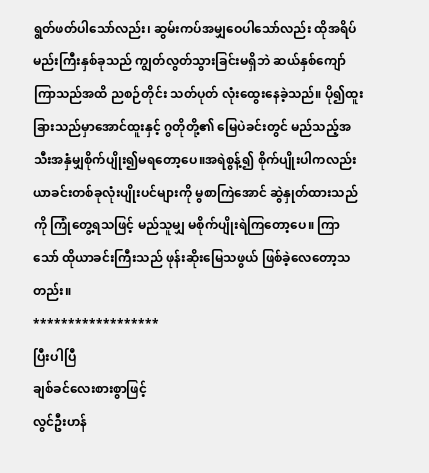ရွတ်ဖတ်ပါသော်လည်း၊ ဆွမ်းကပ်အမျှဝေပါသော်လည်း ထိုအရိပ်မည်းကြီးနှစ်ခုသည် ကျွတ်လွတ်သွားခြင်းမရှိဘဲ ဆယ်နှစ်ကျော်ကြာသည်အထိ ညစဉ်တိုင်း သတ်ပုတ် လုံးထွေးနေခဲ့သည်။ ပို၍ထူးခြားသည်မှာအောင်ထူးနှင့် ဂွတိုတို့၏ မြေပဲခင်းတွင် မည်သည့်အသီးအနှံမျှစိုက်ပျိုး၍မရတော့ပေ။အရဲစွန့်၍ စိုက်ပျိုးပါကလည်း ယာခင်းတစ်ခုလုံးပျိုးပင်များကို မွစာကြဲအောင် ဆွဲနှုတ်ထားသည်ကို ကြုံတွေ့ရသဖြင့် မည်သူမျှ မစိုက်ပျိုးရဲကြတော့ပေ။ ကြာသော် ထိုယာခင်းကြီးသည် ဖုန်းဆိုးမြေသဖွယ် ဖြစ်ခဲ့လေတော့သတည်း။
******************
ပြီးပါပြီ
ချစ်ခင်လေးစားစွာဖြင့်
လွင်ဦးဟန်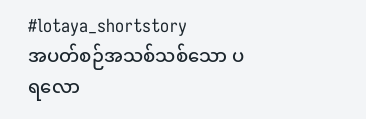#lotaya_shortstory
အပတ်စဉ်အသစ်သစ်သော ပရလော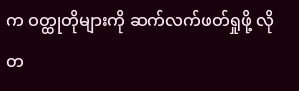က ဝတ္ထုတိုများကို ဆက်လက်ဖတ်ရှုဖို့ လိုတ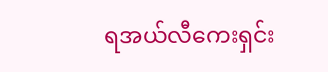ရအယ်လီကေးရှင်း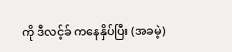ကို ဒီလင့်ခ် ကနေနှိပ်ပြီး (အခမဲ့)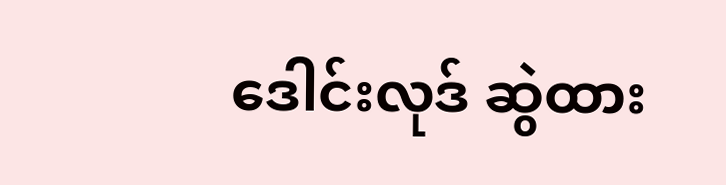ဒေါင်းလုဒ် ဆွဲထား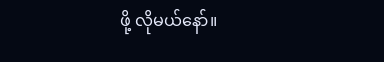ဖို့ လိုမယ်နော်။